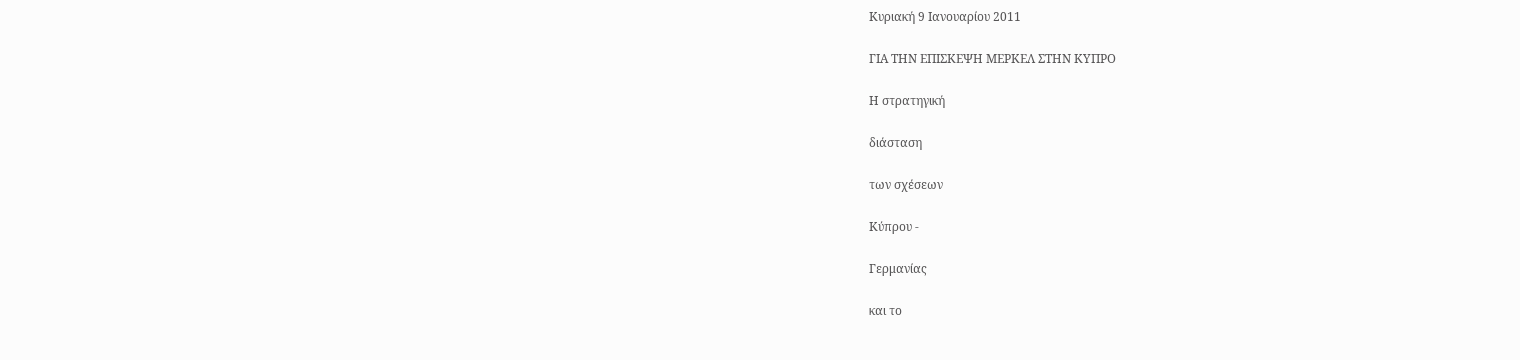Κυριακή 9 Ιανουαρίου 2011

ΓΙΑ ΤΗΝ ΕΠΙΣΚΕΨΗ ΜΕΡΚΕΛ ΣΤΗΝ ΚΥΠΡΟ

Η στρατηγική

διάσταση

των σχέσεων

Κύπρου -

Γερμανίας

και το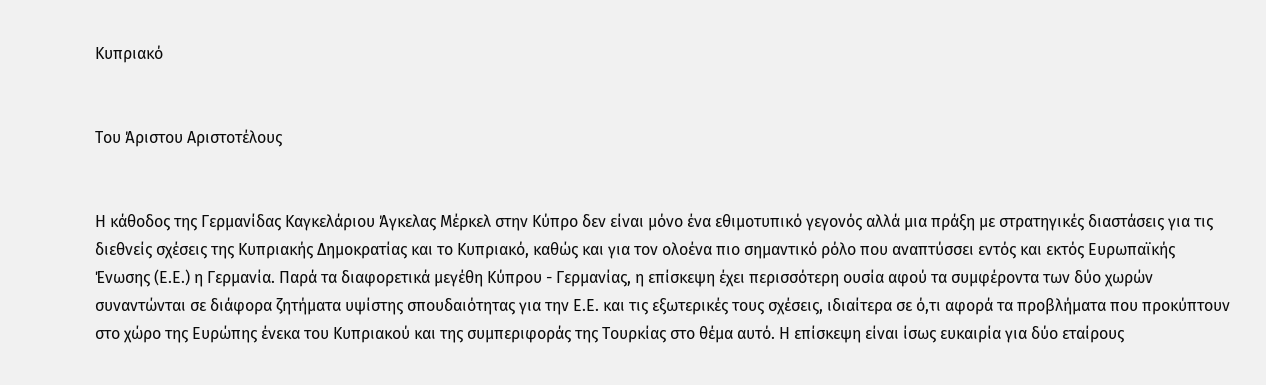Κυπριακό


Του Άριστου Αριστοτέλους


Η κάθοδος της Γερμανίδας Καγκελάριου Άγκελας Μέρκελ στην Κύπρο δεν είναι μόνο ένα εθιμοτυπικό γεγονός αλλά μια πράξη με στρατηγικές διαστάσεις για τις διεθνείς σχέσεις της Κυπριακής Δημοκρατίας και το Κυπριακό, καθώς και για τον ολοένα πιο σημαντικό ρόλο που αναπτύσσει εντός και εκτός Ευρωπαϊκής Ένωσης (Ε.Ε.) η Γερμανία. Παρά τα διαφορετικά μεγέθη Κύπρου - Γερμανίας, η επίσκεψη έχει περισσότερη ουσία αφού τα συμφέροντα των δύο χωρών συναντώνται σε διάφορα ζητήματα υψίστης σπουδαιότητας για την Ε.Ε. και τις εξωτερικές τους σχέσεις, ιδιαίτερα σε ό,τι αφορά τα προβλήματα που προκύπτουν στο χώρο της Ευρώπης ένεκα του Κυπριακού και της συμπεριφοράς της Τουρκίας στο θέμα αυτό. Η επίσκεψη είναι ίσως ευκαιρία για δύο εταίρους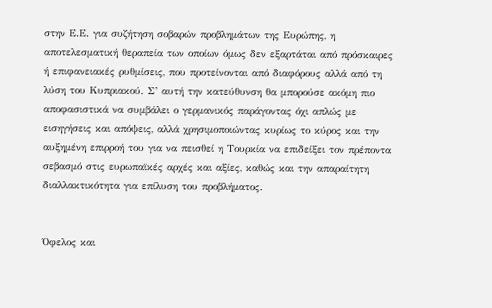στην Ε.Ε. για συζήτηση σοβαρών προβλημάτων της Ευρώπης, η αποτελεσματική θεραπεία των οποίων όμως δεν εξαρτάται από πρόσκαιρες ή επιφανειακές ρυθμίσεις, που προτείνονται από διαφόρους αλλά από τη λύση του Κυπριακού. Σ’ αυτή την κατεύθυνση θα μπορούσε ακόμη πιο αποφασιστικά να συμβάλει ο γερμανικός παράγοντας όχι απλώς με εισηγήσεις και απόψεις, αλλά χρησιμοποιώντας κυρίως το κύρος και την αυξημένη επιρροή του για να πεισθεί η Τουρκία να επιδείξει τον πρέποντα σεβασμό στις ευρωπαϊκές αρχές και αξίες, καθώς και την απαραίτητη διαλλακτικότητα για επίλυση του προβλήματος.


Όφελος και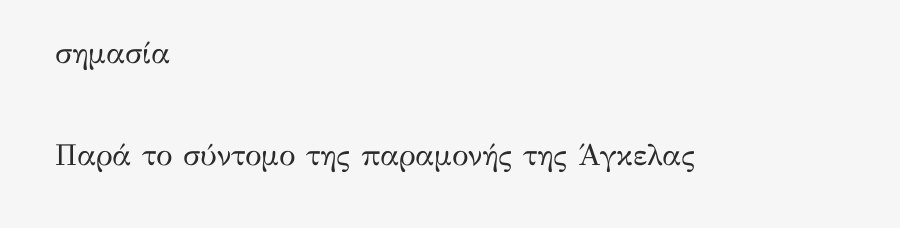σημασία

Παρά το σύντομο της παραμονής της Άγκελας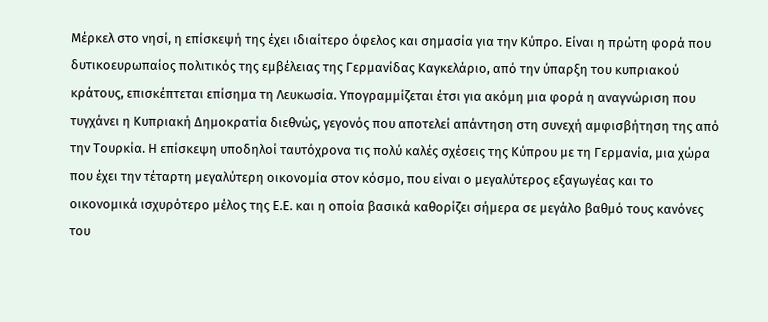Μέρκελ στο νησί, η επίσκεψή της έχει ιδιαίτερο όφελος και σημασία για την Κύπρο. Είναι η πρώτη φορά που δυτικοευρωπαίος πολιτικός της εμβέλειας της Γερμανίδας Καγκελάριο, από την ύπαρξη του κυπριακού κράτους, επισκέπτεται επίσημα τη Λευκωσία. Υπογραμμίζεται έτσι για ακόμη μια φορά η αναγνώριση που τυγχάνει η Κυπριακή Δημοκρατία διεθνώς, γεγονός που αποτελεί απάντηση στη συνεχή αμφισβήτηση της από την Τουρκία. Η επίσκεψη υποδηλοί ταυτόχρονα τις πολύ καλές σχέσεις της Κύπρου με τη Γερμανία, μια χώρα που έχει την τέταρτη μεγαλύτερη οικονομία στον κόσμο, που είναι ο μεγαλύτερος εξαγωγέας και το οικονομικά ισχυρότερο μέλος της Ε.Ε. και η οποία βασικά καθορίζει σήμερα σε μεγάλο βαθμό τους κανόνες του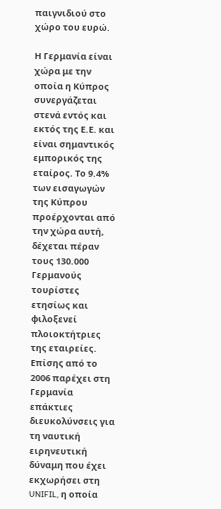παιγνιδιού στο χώρο του ευρώ.

Η Γερμανία είναι χώρα με την οποία η Κύπρος συνεργάζεται στενά εντός και εκτός της Ε.Ε. και είναι σημαντικός εμπορικός της εταίρος. Το 9.4% των εισαγωγών της Κύπρου προέρχονται από την χώρα αυτή, δέχεται πέραν τους 130.000 Γερμανούς τουρίστες ετησίως και φιλοξενεί πλοιοκτήτριες της εταιρείες. Επίσης από το 2006 παρέχει στη Γερμανία επάκτιες διευκολύνσεις για τη ναυτική ειρηνευτική δύναμη που έχει εκχωρήσει στη UNIFIL, η οποία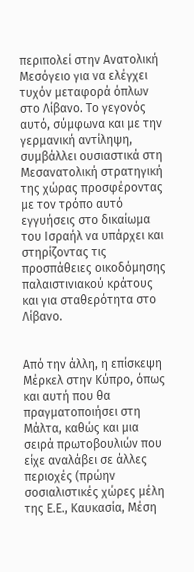περιπολεί στην Ανατολική Μεσόγειο για να ελέγχει τυχόν μεταφορά όπλων στο Λίβανο. Το γεγονός αυτό, σύμφωνα και με την γερμανική αντίληψη, συμβάλλει ουσιαστικά στη Μεσανατολική στρατηγική της χώρας προσφέροντας με τον τρόπο αυτό εγγυήσεις στο δικαίωμα του Ισραήλ να υπάρχει και στηρίζοντας τις προσπάθειες οικοδόμησης παλαιστινιακού κράτους και για σταθερότητα στο Λίβανο.


Από την άλλη, η επίσκεψη Μέρκελ στην Κύπρο, όπως και αυτή που θα πραγματοποιήσει στη Μάλτα, καθώς και μια σειρά πρωτοβουλιών που είχε αναλάβει σε άλλες περιοχές (πρώην σοσιαλιστικές χώρες μέλη της Ε.Ε., Καυκασία, Μέση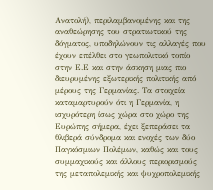Ανατολή), περιλαμβανομένης και της αναθεώρησης του στρατιωτικού της δόγματος, υποδηλώνουν τις αλλαγές που έχουν επέλθει στο γεωπολιτικό τοπίο στην Ε.Ε και στην άσκηση μιας πιο διευρυμένης εξωτερικής πολιτικής από μέρους της Γερμανίας. Τα στοιχεία καταμαρτυρούν ότι η Γερμανία, η ισχυρότερη ίσως χώρα στο χώρο της Ευρώπης σήμερα, έχει ξεπεράσει τα θλιβερά σύνδρομα και ενοχές των δύο Παγκόσμιων Πολέμων, καθώς και τους συμμαχικούς και άλλους περιορισμούς της μεταπολεμικής και ψυχροπολεμικής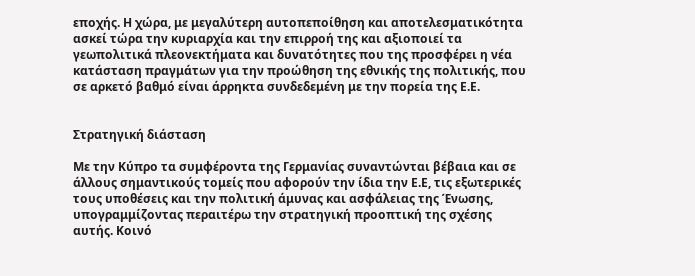εποχής. Η χώρα, με μεγαλύτερη αυτοπεποίθηση και αποτελεσματικότητα ασκεί τώρα την κυριαρχία και την επιρροή της και αξιοποιεί τα γεωπολιτικά πλεονεκτήματα και δυνατότητες που της προσφέρει η νέα κατάσταση πραγμάτων για την προώθηση της εθνικής της πολιτικής, που σε αρκετό βαθμό είναι άρρηκτα συνδεδεμένη με την πορεία της Ε.Ε.


Στρατηγική διάσταση

Με την Κύπρο τα συμφέροντα της Γερμανίας συναντώνται βέβαια και σε άλλους σημαντικούς τομείς που αφορούν την ίδια την Ε.Ε, τις εξωτερικές τους υποθέσεις και την πολιτική άμυνας και ασφάλειας της Ένωσης, υπογραμμίζοντας περαιτέρω την στρατηγική προοπτική της σχέσης αυτής. Κοινό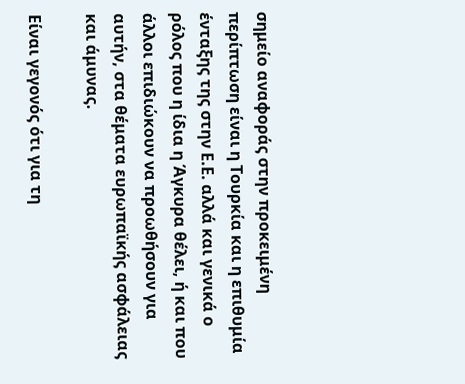σημείο αναφοράς στην προκειμένη περίπτωση είναι η Τουρκία και η επιθυμία ένταξης της στην Ε.Ε. αλλά και γενικά ο ρόλος που η ίδια η Άγκυρα θέλει, ή και που άλλοι επιδιώκουν να προωθήσουν για αυτήν, στα θέματα ευρωπαϊκής ασφάλειας και άμυνας.

Είναι γεγονός ότι για τη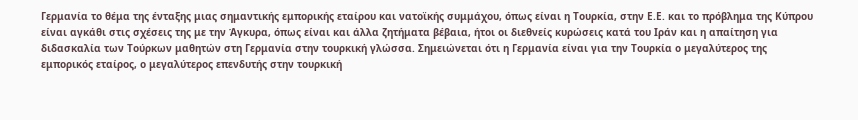Γερμανία το θέμα της ένταξης μιας σημαντικής εμπορικής εταίρου και νατοϊκής συμμάχου, όπως είναι η Τουρκία, στην Ε.Ε. και το πρόβλημα της Κύπρου είναι αγκάθι στις σχέσεις της με την Άγκυρα, όπως είναι και άλλα ζητήματα βέβαια, ήτοι οι διεθνείς κυρώσεις κατά του Ιράν και η απαίτηση για διδασκαλία των Τούρκων μαθητών στη Γερμανία στην τουρκική γλώσσα. Σημειώνεται ότι η Γερμανία είναι για την Τουρκία ο μεγαλύτερος της εμπορικός εταίρος, ο μεγαλύτερος επενδυτής στην τουρκική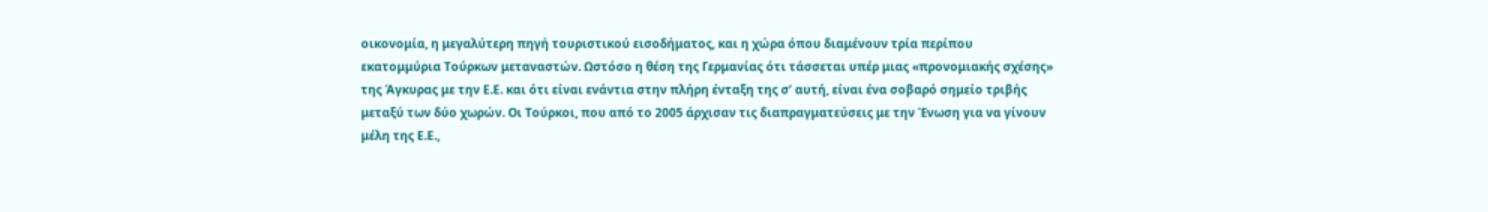οικονομία, η μεγαλύτερη πηγή τουριστικού εισοδήματος, και η χώρα όπου διαμένουν τρία περίπου εκατομμύρια Τούρκων μεταναστών. Ωστόσο η θέση της Γερμανίας ότι τάσσεται υπέρ μιας «προνομιακής σχέσης» της Άγκυρας με την Ε.Ε. και ότι είναι ενάντια στην πλήρη ένταξη της σ’ αυτή, είναι ένα σοβαρό σημείο τριβής μεταξύ των δύο χωρών. Οι Τούρκοι, που από το 2005 άρχισαν τις διαπραγματεύσεις με την Ένωση για να γίνουν μέλη της Ε.Ε.,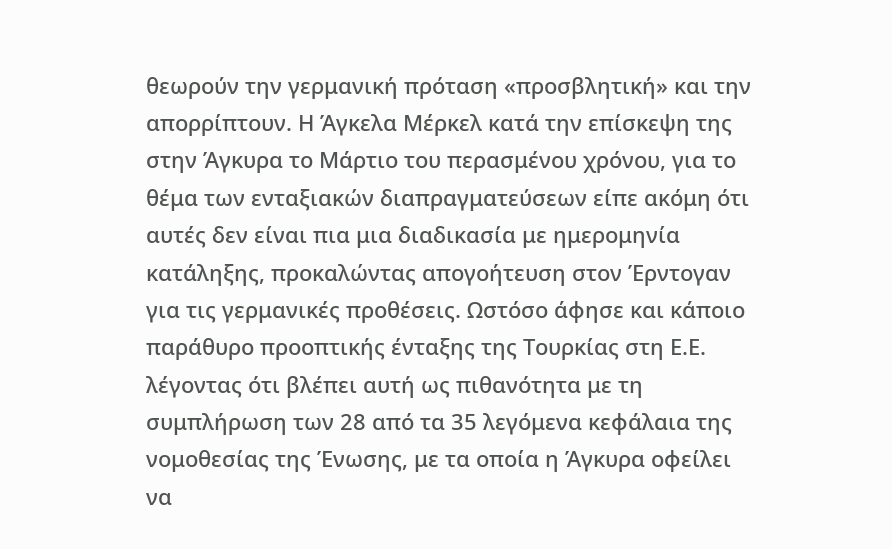θεωρούν την γερμανική πρόταση «προσβλητική» και την απορρίπτουν. Η Άγκελα Μέρκελ κατά την επίσκεψη της στην Άγκυρα το Μάρτιο του περασμένου χρόνου, για το θέμα των ενταξιακών διαπραγματεύσεων είπε ακόμη ότι αυτές δεν είναι πια μια διαδικασία με ημερομηνία κατάληξης, προκαλώντας απογοήτευση στον Έρντογαν για τις γερμανικές προθέσεις. Ωστόσο άφησε και κάποιο παράθυρο προοπτικής ένταξης της Τουρκίας στη Ε.Ε. λέγοντας ότι βλέπει αυτή ως πιθανότητα με τη συμπλήρωση των 28 από τα 35 λεγόμενα κεφάλαια της νομοθεσίας της Ένωσης, με τα οποία η Άγκυρα οφείλει να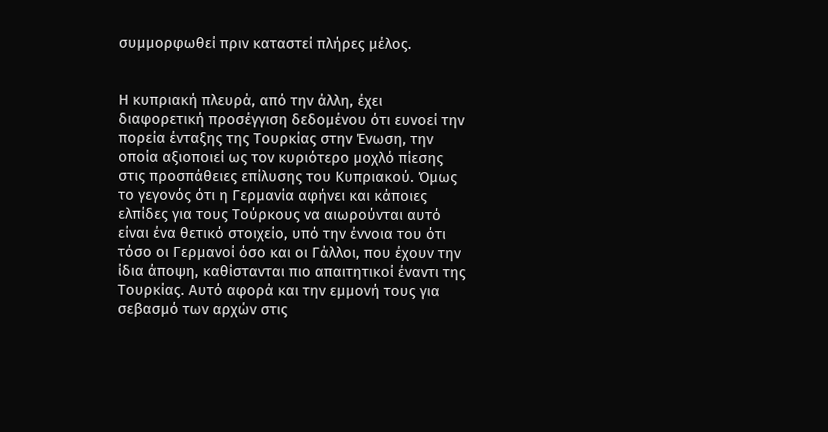συμμορφωθεί πριν καταστεί πλήρες μέλος.


Η κυπριακή πλευρά, από την άλλη, έχει διαφορετική προσέγγιση δεδομένου ότι ευνοεί την πορεία ένταξης της Τουρκίας στην Ένωση, την οποία αξιοποιεί ως τον κυριότερο μοχλό πίεσης στις προσπάθειες επίλυσης του Κυπριακού. Όμως το γεγονός ότι η Γερμανία αφήνει και κάποιες ελπίδες για τους Τούρκους να αιωρούνται αυτό είναι ένα θετικό στοιχείο, υπό την έννοια του ότι τόσο οι Γερμανοί όσο και οι Γάλλοι, που έχουν την ίδια άποψη, καθίστανται πιο απαιτητικοί έναντι της Τουρκίας. Αυτό αφορά και την εμμονή τους για σεβασμό των αρχών στις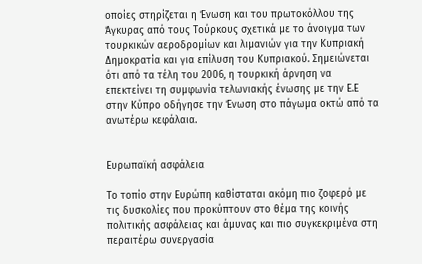οποίες στηρίζεται η Ένωση και του πρωτοκόλλου της Άγκυρας από τους Τούρκους σχετικά με το άνοιγμα των τουρκικών αεροδρομίων και λιμανιών για την Κυπριακή Δημοκρατία και για επίλυση του Κυπριακού. Σημειώνεται ότι από τα τέλη του 2006, η τουρκική άρνηση να επεκτείνει τη συμφωνία τελωνιακής ένωσης με την Ε.Ε στην Κύπρο οδήγησε την Ένωση στο πάγωμα οκτώ από τα ανωτέρω κεφάλαια.


Ευρωπαϊκή ασφάλεια

Το τοπίο στην Ευρώπη καθίσταται ακόμη πιο ζοφερό με τις δυσκολίες που προκύπτουν στο θέμα της κοινής πολιτικής ασφάλειας και άμυνας και πιο συγκεκριμένα στη περαιτέρω συνεργασία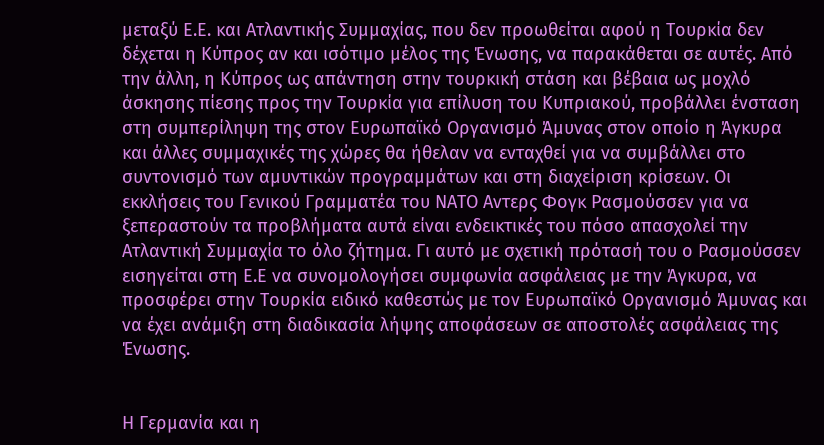μεταξύ Ε.Ε. και Ατλαντικής Συμμαχίας, που δεν προωθείται αφού η Τουρκία δεν δέχεται η Κύπρος αν και ισότιμο μέλος της Ένωσης, να παρακάθεται σε αυτές. Από την άλλη, η Κύπρος ως απάντηση στην τουρκική στάση και βέβαια ως μοχλό άσκησης πίεσης προς την Τουρκία για επίλυση του Κυπριακού, προβάλλει ένσταση στη συμπερίληψη της στον Ευρωπαϊκό Οργανισμό Άμυνας στον οποίο η Άγκυρα και άλλες συμμαχικές της χώρες θα ήθελαν να ενταχθεί για να συμβάλλει στο συντονισμό των αμυντικών προγραμμάτων και στη διαχείριση κρίσεων. Οι εκκλήσεις του Γενικού Γραμματέα του ΝΑΤΟ Αντερς Φογκ Ρασμούσσεν για να ξεπεραστούν τα προβλήματα αυτά είναι ενδεικτικές του πόσο απασχολεί την Ατλαντική Συμμαχία το όλο ζήτημα. Γι αυτό με σχετική πρότασή του ο Ρασμούσσεν εισηγείται στη Ε.Ε να συνομολογήσει συμφωνία ασφάλειας με την Άγκυρα, να προσφέρει στην Τουρκία ειδικό καθεστώς με τον Ευρωπαϊκό Οργανισμό Άμυνας και να έχει ανάμιξη στη διαδικασία λήψης αποφάσεων σε αποστολές ασφάλειας της Ένωσης.


Η Γερμανία και η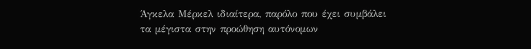Άγκελα Μέρκελ ιδιαίτερα, παρόλο που έχει συμβάλει τα μέγιστα στην προώθηση αυτόνομων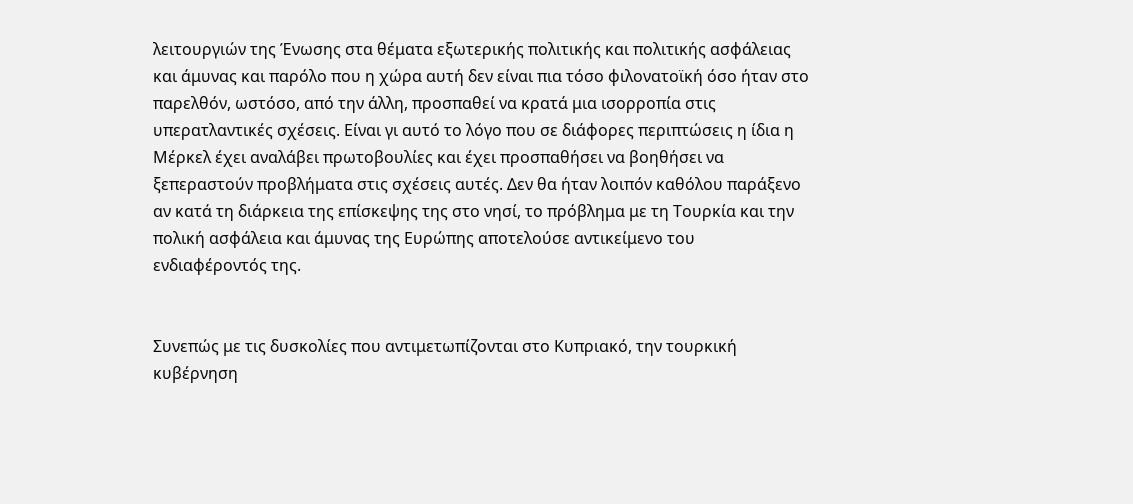λειτουργιών της Ένωσης στα θέματα εξωτερικής πολιτικής και πολιτικής ασφάλειας και άμυνας και παρόλο που η χώρα αυτή δεν είναι πια τόσο φιλονατοϊκή όσο ήταν στο παρελθόν, ωστόσο, από την άλλη, προσπαθεί να κρατά μια ισορροπία στις υπερατλαντικές σχέσεις. Είναι γι αυτό το λόγο που σε διάφορες περιπτώσεις η ίδια η Μέρκελ έχει αναλάβει πρωτοβουλίες και έχει προσπαθήσει να βοηθήσει να ξεπεραστούν προβλήματα στις σχέσεις αυτές. Δεν θα ήταν λοιπόν καθόλου παράξενο αν κατά τη διάρκεια της επίσκεψης της στο νησί, το πρόβλημα με τη Τουρκία και την πολική ασφάλεια και άμυνας της Ευρώπης αποτελούσε αντικείμενο του ενδιαφέροντός της.


Συνεπώς με τις δυσκολίες που αντιμετωπίζονται στο Κυπριακό, την τουρκική κυβέρνηση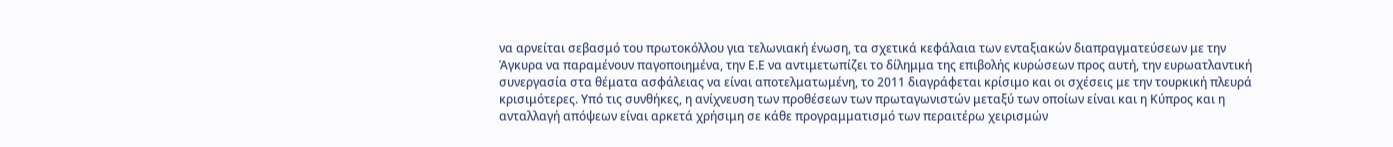να αρνείται σεβασμό του πρωτοκόλλου για τελωνιακή ένωση, τα σχετικά κεφάλαια των ενταξιακών διαπραγματεύσεων με την Άγκυρα να παραμένουν παγοποιημένα, την Ε.Ε να αντιμετωπίζει το δίλημμα της επιβολής κυρώσεων προς αυτή, την ευρωατλαντική συνεργασία στα θέματα ασφάλειας να είναι αποτελματωμένη, το 2011 διαγράφεται κρίσιμο και οι σχέσεις με την τουρκική πλευρά κρισιμότερες. Υπό τις συνθήκες, η ανίχνευση των προθέσεων των πρωταγωνιστών μεταξύ των οποίων είναι και η Κύπρος και η ανταλλαγή απόψεων είναι αρκετά χρήσιμη σε κάθε προγραμματισμό των περαιτέρω χειρισμών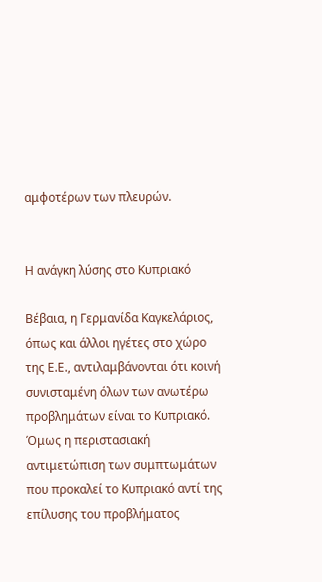αμφοτέρων των πλευρών.


Η ανάγκη λύσης στο Κυπριακό

Βέβαια, η Γερμανίδα Καγκελάριος, όπως και άλλοι ηγέτες στο χώρο της Ε.Ε., αντιλαμβάνονται ότι κοινή συνισταμένη όλων των ανωτέρω προβλημάτων είναι το Κυπριακό. Όμως η περιστασιακή αντιμετώπιση των συμπτωμάτων που προκαλεί το Κυπριακό αντί της επίλυσης του προβλήματος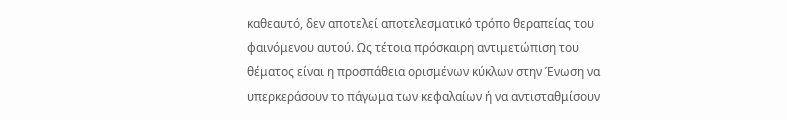καθεαυτό, δεν αποτελεί αποτελεσματικό τρόπο θεραπείας του φαινόμενου αυτού. Ως τέτοια πρόσκαιρη αντιμετώπιση του θέματος είναι η προσπάθεια ορισμένων κύκλων στην Ένωση να υπερκεράσουν το πάγωμα των κεφαλαίων ή να αντισταθμίσουν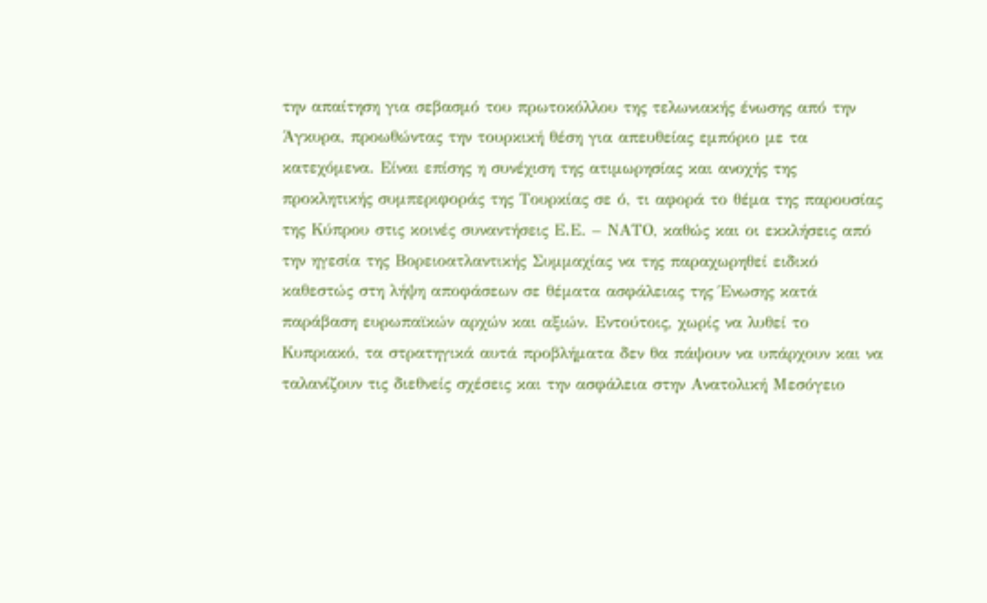την απαίτηση για σεβασμό του πρωτοκόλλου της τελωνιακής ένωσης από την Άγκυρα, προωθώντας την τουρκική θέση για απευθείας εμπόριο με τα κατεχόμενα. Είναι επίσης η συνέχιση της ατιμωρησίας και ανοχής της προκλητικής συμπεριφοράς της Τουρκίας σε ό, τι αφορά το θέμα της παρουσίας της Κύπρου στις κοινές συναντήσεις Ε.Ε. – ΝΑΤΟ, καθώς και οι εκκλήσεις από την ηγεσία της Βορειοατλαντικής Συμμαχίας να της παραχωρηθεί ειδικό καθεστώς στη λήψη αποφάσεων σε θέματα ασφάλειας της Ένωσης κατά παράβαση ευρωπαϊκών αρχών και αξιών. Εντούτοις, χωρίς να λυθεί το Κυπριακό, τα στρατηγικά αυτά προβλήματα δεν θα πάψουν να υπάρχουν και να ταλανίζουν τις διεθνείς σχέσεις και την ασφάλεια στην Ανατολική Μεσόγειο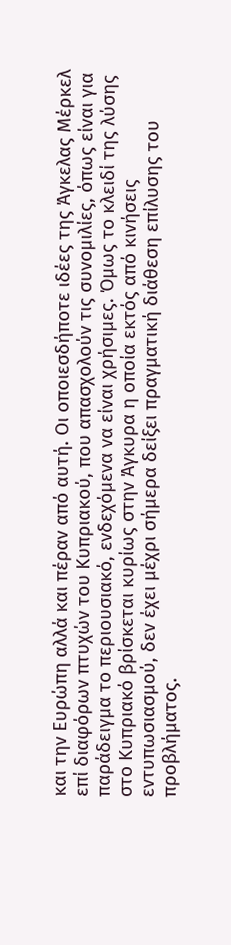και την Ευρώπη αλλά και πέραν από αυτή. Οι οποιεσδήποτε ιδέες της Άγκελας Μέρκελ επί διαφόρων πτυχών του Κυπριακού, που απασχολούν τις συνομιλίες, όπως είναι για παράδειγμα το περιουσιακό, ενδεχόμενα να είναι χρήσιμες. Όμως το κλειδί της λύσης στο Κυπριακό βρίσκεται κυρίως στην Άγκυρα η οποία εκτός από κινήσεις εντυπωσιασμού, δεν έχει μέχρι σήμερα δείξει πραγματική διάθεση επίλυσης του προβλήματος.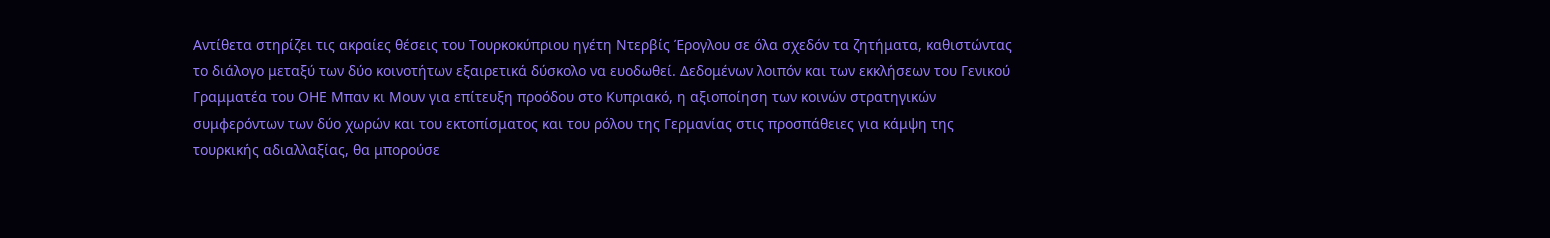Αντίθετα στηρίζει τις ακραίες θέσεις του Τουρκοκύπριου ηγέτη Ντερβίς Έρογλου σε όλα σχεδόν τα ζητήματα, καθιστώντας το διάλογο μεταξύ των δύο κοινοτήτων εξαιρετικά δύσκολο να ευοδωθεί. Δεδομένων λοιπόν και των εκκλήσεων του Γενικού Γραμματέα του ΟΗΕ Μπαν κι Μουν για επίτευξη προόδου στο Κυπριακό, η αξιοποίηση των κοινών στρατηγικών συμφερόντων των δύο χωρών και του εκτοπίσματος και του ρόλου της Γερμανίας στις προσπάθειες για κάμψη της τουρκικής αδιαλλαξίας, θα μπορούσε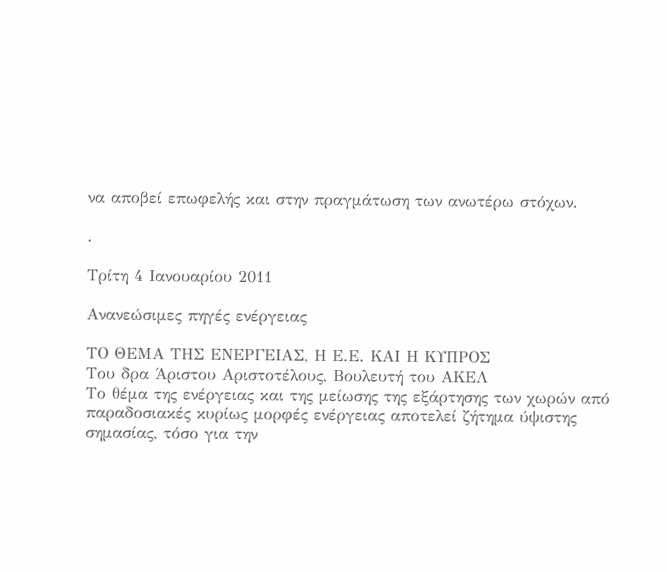να αποβεί επωφελής και στην πραγμάτωση των ανωτέρω στόχων.

.

Τρίτη 4 Ιανουαρίου 2011

Ανανεώσιμες πηγές ενέργειας

ΤΟ ΘΕΜΑ ΤΗΣ ΕΝΕΡΓΕΙΑΣ, Η Ε.Ε. ΚΑΙ Η ΚΥΠΡΟΣ
Του δρα Άριστου Αριστοτέλους, Βουλευτή του AΚΕΛ
Το θέμα της ενέργειας και της μείωσης της εξάρτησης των χωρών από παραδοσιακές κυρίως μορφές ενέργειας αποτελεί ζήτημα ύψιστης σημασίας, τόσο για την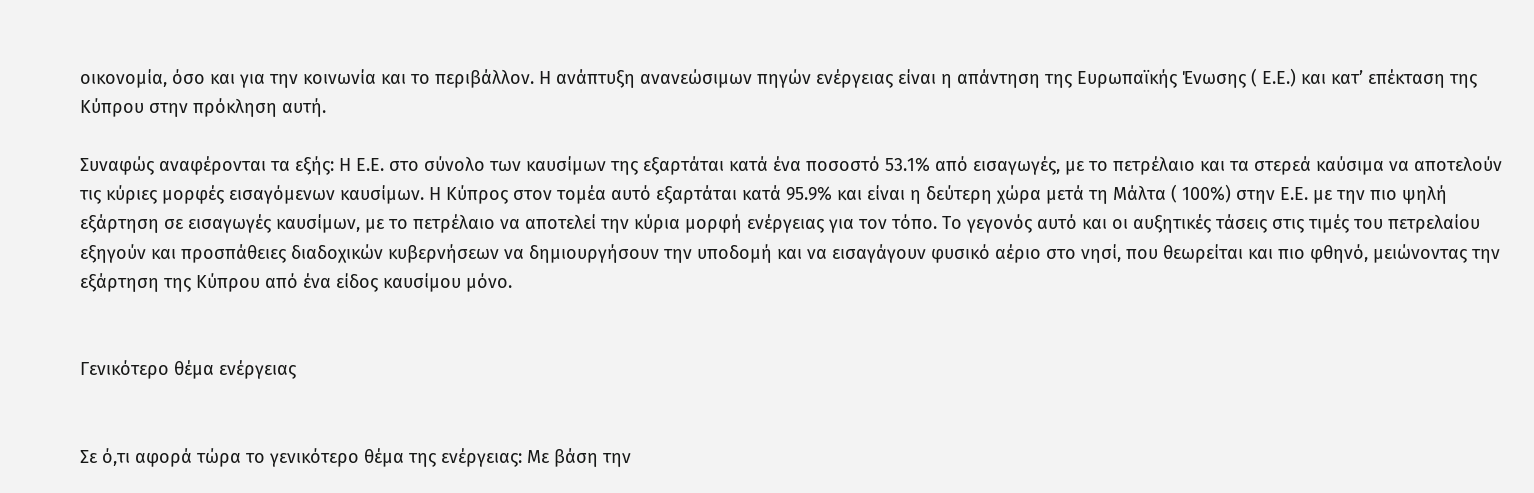οικονομία, όσο και για την κοινωνία και το περιβάλλον. Η ανάπτυξη ανανεώσιμων πηγών ενέργειας είναι η απάντηση της Ευρωπαϊκής Ένωσης ( Ε.Ε.) και κατ’ επέκταση της Κύπρου στην πρόκληση αυτή.

Συναφώς αναφέρονται τα εξής: Η Ε.Ε. στο σύνολο των καυσίμων της εξαρτάται κατά ένα ποσοστό 53.1% από εισαγωγές, με το πετρέλαιο και τα στερεά καύσιμα να αποτελούν τις κύριες μορφές εισαγόμενων καυσίμων. Η Κύπρος στον τομέα αυτό εξαρτάται κατά 95.9% και είναι η δεύτερη χώρα μετά τη Μάλτα ( 100%) στην Ε.Ε. με την πιο ψηλή εξάρτηση σε εισαγωγές καυσίμων, με το πετρέλαιο να αποτελεί την κύρια μορφή ενέργειας για τον τόπο. Το γεγονός αυτό και οι αυξητικές τάσεις στις τιμές του πετρελαίου εξηγούν και προσπάθειες διαδοχικών κυβερνήσεων να δημιουργήσουν την υποδομή και να εισαγάγουν φυσικό αέριο στο νησί, που θεωρείται και πιο φθηνό, μειώνοντας την εξάρτηση της Κύπρου από ένα είδος καυσίμου μόνο.


Γενικότερο θέμα ενέργειας


Σε ό,τι αφορά τώρα το γενικότερο θέμα της ενέργειας: Με βάση την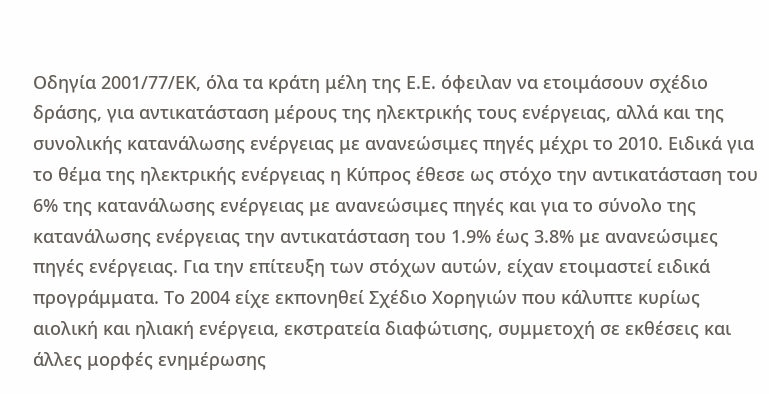Οδηγία 2001/77/ΕΚ, όλα τα κράτη μέλη της Ε.Ε. όφειλαν να ετοιμάσουν σχέδιο δράσης, για αντικατάσταση μέρους της ηλεκτρικής τους ενέργειας, αλλά και της συνολικής κατανάλωσης ενέργειας με ανανεώσιμες πηγές μέχρι το 2010. Ειδικά για το θέμα της ηλεκτρικής ενέργειας η Κύπρος έθεσε ως στόχο την αντικατάσταση του 6% της κατανάλωσης ενέργειας με ανανεώσιμες πηγές και για το σύνολο της κατανάλωσης ενέργειας την αντικατάσταση του 1.9% έως 3.8% με ανανεώσιμες πηγές ενέργειας. Για την επίτευξη των στόχων αυτών, είχαν ετοιμαστεί ειδικά προγράμματα. Το 2004 είχε εκπονηθεί Σχέδιο Χορηγιών που κάλυπτε κυρίως αιολική και ηλιακή ενέργεια, εκστρατεία διαφώτισης, συμμετοχή σε εκθέσεις και άλλες μορφές ενημέρωσης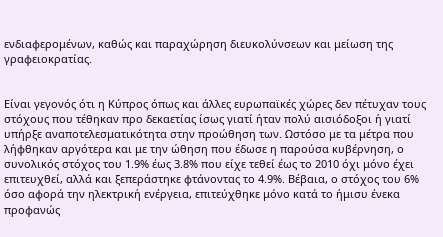ενδιαφερομένων, καθώς και παραχώρηση διευκολύνσεων και μείωση της γραφειοκρατίας.


Είναι γεγονός ότι η Κύπρος όπως και άλλες ευρωπαϊκές χώρες δεν πέτυχαν τους στόχους που τέθηκαν προ δεκαετίας ίσως γιατί ήταν πολύ αισιόδοξοι ή γιατί υπήρξε αναποτελεσματικότητα στην προώθηση των. Ωστόσο με τα μέτρα που λήφθηκαν αργότερα και με την ώθηση που έδωσε η παρούσα κυβέρνηση, ο συνολικός στόχος του 1.9% έως 3.8% που είχε τεθεί έως το 2010 όχι μόνο έχει επιτευχθεί, αλλά και ξεπεράστηκε φτάνοντας το 4.9%. Βέβαια, ο στόχος του 6% όσο αφορά την ηλεκτρική ενέργεια, επιτεύχθηκε μόνο κατά το ήμισυ ένεκα προφανώς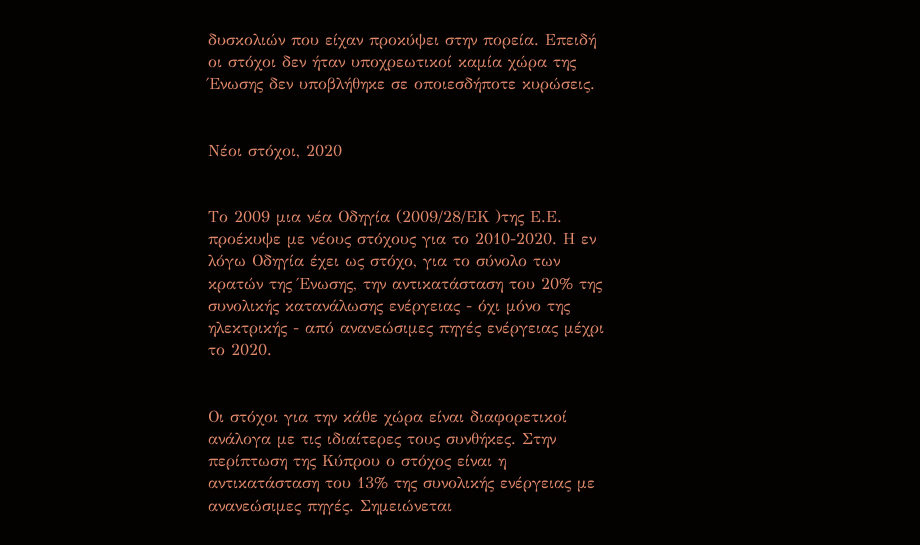δυσκολιών που είχαν προκύψει στην πορεία. Επειδή οι στόχοι δεν ήταν υποχρεωτικοί καμία χώρα της Ένωσης δεν υποβλήθηκε σε οποιεσδήποτε κυρώσεις.


Νέοι στόχοι, 2020


Το 2009 μια νέα Οδηγία (2009/28/ΕΚ )της Ε.Ε. προέκυψε με νέους στόχους για το 2010-2020. Η εν λόγω Οδηγία έχει ως στόχο, για το σύνολο των κρατών της Ένωσης, την αντικατάσταση του 20% της συνολικής κατανάλωσης ενέργειας - όχι μόνο της ηλεκτρικής - από ανανεώσιμες πηγές ενέργειας μέχρι το 2020.


Οι στόχοι για την κάθε χώρα είναι διαφορετικοί ανάλογα με τις ιδιαίτερες τους συνθήκες. Στην περίπτωση της Κύπρου ο στόχος είναι η αντικατάσταση του 13% της συνολικής ενέργειας με ανανεώσιμες πηγές. Σημειώνεται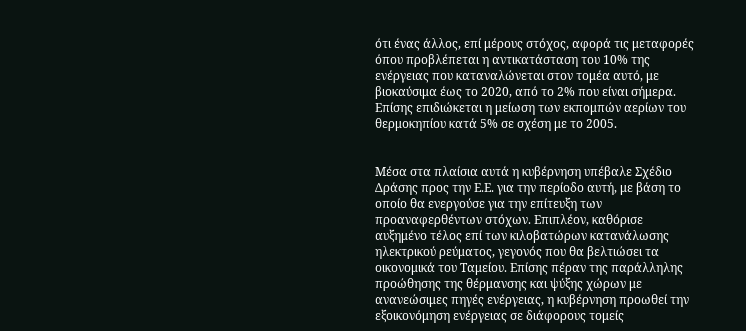ότι ένας άλλος, επί μέρους στόχος, αφορά τις μεταφορές όπου προβλέπεται η αντικατάσταση του 10% της ενέργειας που καταναλώνεται στον τομέα αυτό, με βιοκαύσιμα έως το 2020, από το 2% που είναι σήμερα. Επίσης επιδιώκεται η μείωση των εκπομπών αερίων του θερμοκηπίου κατά 5% σε σχέση με το 2005.


Μέσα στα πλαίσια αυτά η κυβέρνηση υπέβαλε Σχέδιο Δράσης προς την Ε.Ε. για την περίοδο αυτή, με βάση το οποίο θα ενεργούσε για την επίτευξη των προαναφερθέντων στόχων. Επιπλέον, καθόρισε αυξημένο τέλος επί των κιλοβατώρων κατανάλωσης ηλεκτρικού ρεύματος, γεγονός που θα βελτιώσει τα οικονομικά του Ταμείου. Επίσης πέραν της παράλληλης προώθησης της θέρμανσης και ψύξης χώρων με ανανεώσιμες πηγές ενέργειας, η κυβέρνηση προωθεί την εξοικονόμηση ενέργειας σε διάφορους τομείς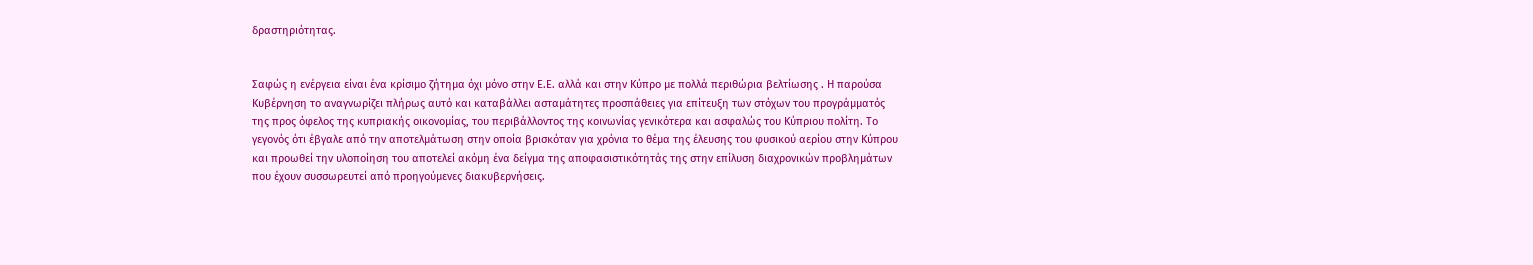δραστηριότητας.


Σαφώς η ενέργεια είναι ένα κρίσιμο ζήτημα όχι μόνο στην Ε.Ε. αλλά και στην Κύπρο με πολλά περιθώρια βελτίωσης . Η παρούσα Κυβέρνηση το αναγνωρίζει πλήρως αυτό και καταβάλλει ασταμάτητες προσπάθειες για επίτευξη των στόχων του προγράμματός της προς όφελος της κυπριακής οικονομίας, του περιβάλλοντος της κοινωνίας γενικότερα και ασφαλώς του Κύπριου πολίτη. Το γεγονός ότι έβγαλε από την αποτελμάτωση στην οποία βρισκόταν για χρόνια το θέμα της έλευσης του φυσικού αερίου στην Κύπρου και προωθεί την υλοποίηση του αποτελεί ακόμη ένα δείγμα της αποφασιστικότητάς της στην επίλυση διαχρονικών προβλημάτων που έχουν συσσωρευτεί από προηγούμενες διακυβερνήσεις.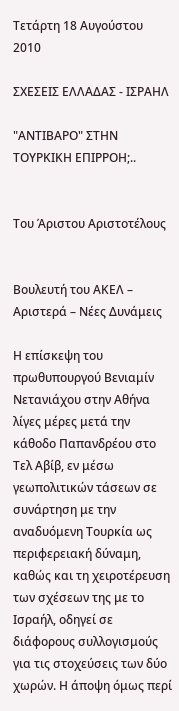Τετάρτη 18 Αυγούστου 2010

ΣΧΕΣΕΙΣ ΕΛΛΑΔΑΣ - ΙΣΡΑΗΛ

"ΑΝΤΙΒΑΡΟ" ΣΤΗΝ ΤΟΥΡΚΙΚΗ ΕΠΙΡΡΟΗ;..


Του Άριστου Αριστοτέλους


Βουλευτή του ΑΚΕΛ – Αριστερά – Νέες Δυνάμεις

Η επίσκεψη του πρωθυπουργού Βενιαμίν Νετανιάχου στην Αθήνα λίγες μέρες μετά την κάθοδο Παπανδρέου στο Τελ Αβίβ, εν μέσω γεωπολιτικών τάσεων σε συνάρτηση με την αναδυόμενη Τουρκία ως περιφερειακή δύναμη, καθώς και τη χειροτέρευση των σχέσεων της με το Ισραήλ, οδηγεί σε διάφορους συλλογισμούς για τις στοχεύσεις των δύο χωρών. Η άποψη όμως περί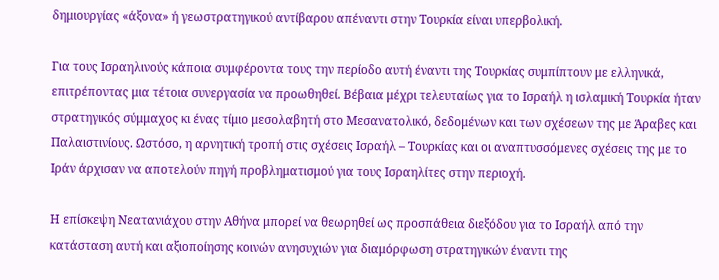δημιουργίας «άξονα» ή γεωστρατηγικού αντίβαρου απέναντι στην Τουρκία είναι υπερβολική.

Για τους Ισραηλινούς κάποια συμφέροντα τους την περίοδο αυτή έναντι της Τουρκίας συμπίπτουν με ελληνικά, επιτρέποντας μια τέτοια συνεργασία να προωθηθεί. Βέβαια μέχρι τελευταίως για το Ισραήλ η ισλαμική Τουρκία ήταν στρατηγικός σύμμαχος κι ένας τίμιο μεσολαβητή στο Μεσανατολικό, δεδομένων και των σχέσεων της με Άραβες και Παλαιστινίους. Ωστόσο, η αρνητική τροπή στις σχέσεις Ισραήλ – Τουρκίας και οι αναπτυσσόμενες σχέσεις της με το Ιράν άρχισαν να αποτελούν πηγή προβληματισμού για τους Ισραηλίτες στην περιοχή.

Η επίσκεψη Νεατανιάχου στην Αθήνα μπορεί να θεωρηθεί ως προσπάθεια διεξόδου για το Ισραήλ από την κατάσταση αυτή και αξιοποίησης κοινών ανησυχιών για διαμόρφωση στρατηγικών έναντι της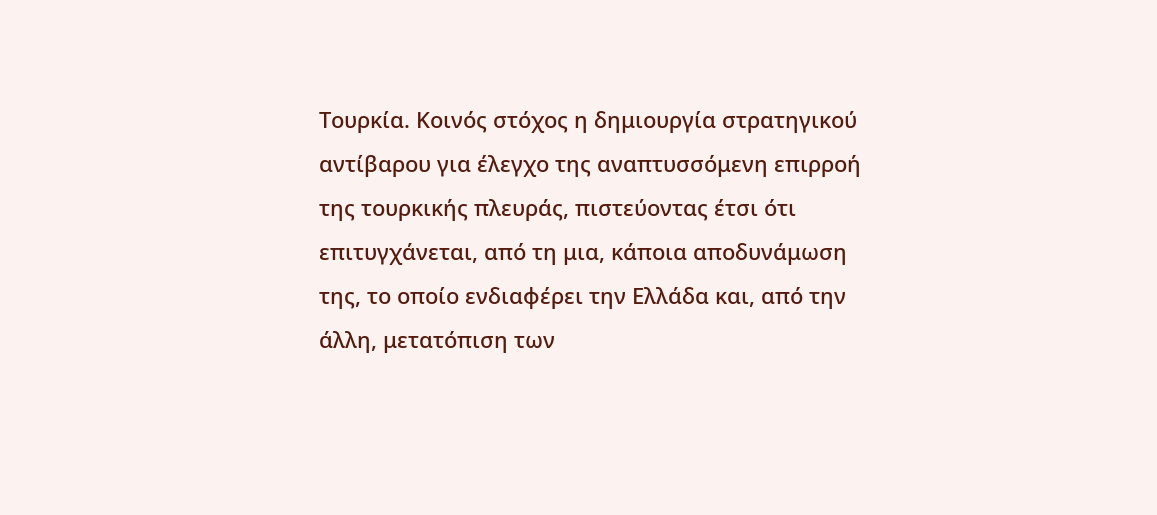Τουρκία. Κοινός στόχος η δημιουργία στρατηγικού αντίβαρου για έλεγχο της αναπτυσσόμενη επιρροή της τουρκικής πλευράς, πιστεύοντας έτσι ότι επιτυγχάνεται, από τη μια, κάποια αποδυνάμωση της, το οποίο ενδιαφέρει την Ελλάδα και, από την άλλη, μετατόπιση των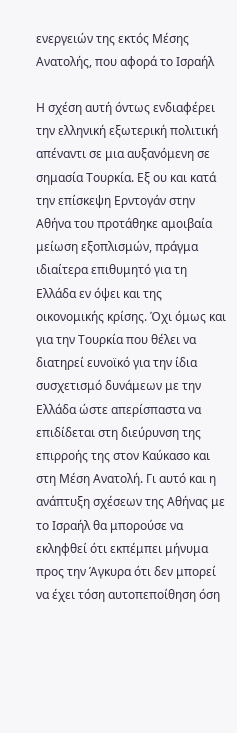ενεργειών της εκτός Μέσης Ανατολής, που αφορά το Ισραήλ

Η σχέση αυτή όντως ενδιαφέρει την ελληνική εξωτερική πολιτική απέναντι σε μια αυξανόμενη σε σημασία Τουρκία. Εξ ου και κατά την επίσκεψη Ερντογάν στην Αθήνα του προτάθηκε αμοιβαία μείωση εξοπλισμών, πράγμα ιδιαίτερα επιθυμητό για τη Ελλάδα εν όψει και της οικονομικής κρίσης. Όχι όμως και για την Τουρκία που θέλει να διατηρεί ευνοϊκό για την ίδια συσχετισμό δυνάμεων με την Ελλάδα ώστε απερίσπαστα να επιδίδεται στη διεύρυνση της επιρροής της στον Καύκασο και στη Μέση Ανατολή. Γι αυτό και η ανάπτυξη σχέσεων της Αθήνας με το Ισραήλ θα μπορούσε να εκληφθεί ότι εκπέμπει μήνυμα προς την Άγκυρα ότι δεν μπορεί να έχει τόση αυτοπεποίθηση όση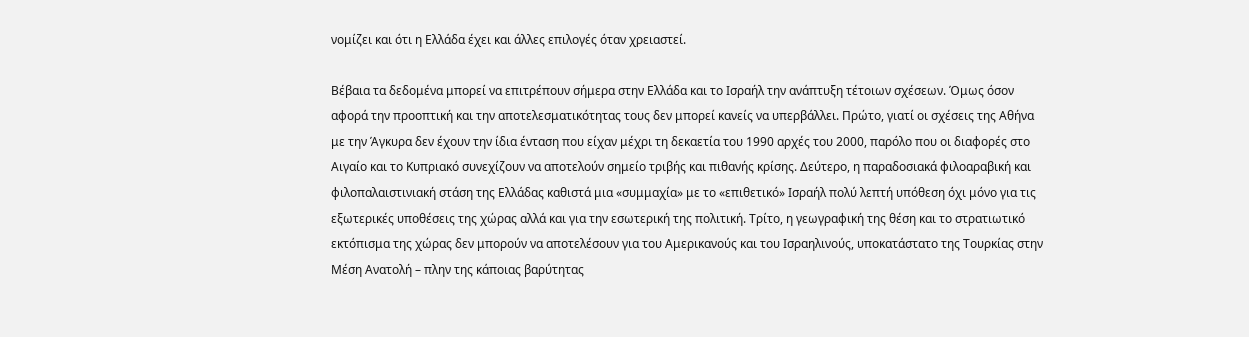νομίζει και ότι η Ελλάδα έχει και άλλες επιλογές όταν χρειαστεί.

Βέβαια τα δεδομένα μπορεί να επιτρέπουν σήμερα στην Ελλάδα και το Ισραήλ την ανάπτυξη τέτοιων σχέσεων. Όμως όσον αφορά την προοπτική και την αποτελεσματικότητας τους δεν μπορεί κανείς να υπερβάλλει. Πρώτο, γιατί οι σχέσεις της Αθήνα με την Άγκυρα δεν έχουν την ίδια ένταση που είχαν μέχρι τη δεκαετία του 1990 αρχές του 2000, παρόλο που οι διαφορές στο Αιγαίο και το Κυπριακό συνεχίζουν να αποτελούν σημείο τριβής και πιθανής κρίσης. Δεύτερο, η παραδοσιακά φιλοαραβική και φιλοπαλαιστινιακή στάση της Ελλάδας καθιστά μια «συμμαχία» με το «επιθετικό» Ισραήλ πολύ λεπτή υπόθεση όχι μόνο για τις εξωτερικές υποθέσεις της χώρας αλλά και για την εσωτερική της πολιτική. Τρίτο, η γεωγραφική της θέση και το στρατιωτικό εκτόπισμα της χώρας δεν μπορούν να αποτελέσουν για του Αμερικανούς και του Ισραηλινούς, υποκατάστατο της Τουρκίας στην Μέση Ανατολή – πλην της κάποιας βαρύτητας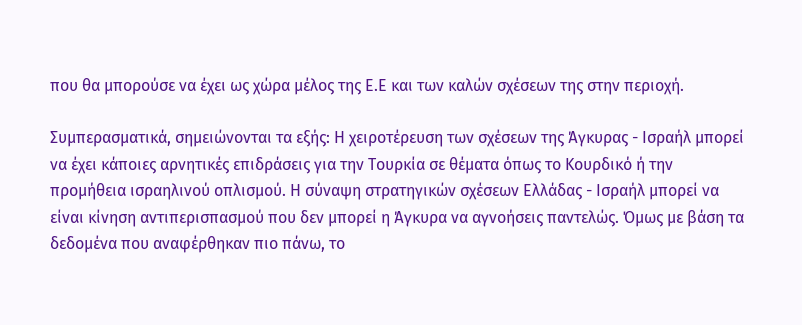που θα μπορούσε να έχει ως χώρα μέλος της Ε.Ε και των καλών σχέσεων της στην περιοχή.

Συμπερασματικά, σημειώνονται τα εξής: Η χειροτέρευση των σχέσεων της Άγκυρας - Ισραήλ μπορεί να έχει κάποιες αρνητικές επιδράσεις για την Τουρκία σε θέματα όπως το Κουρδικό ή την προμήθεια ισραηλινού οπλισμού. Η σύναψη στρατηγικών σχέσεων Ελλάδας - Ισραήλ μπορεί να είναι κίνηση αντιπερισπασμού που δεν μπορεί η Άγκυρα να αγνοήσεις παντελώς. Όμως με βάση τα δεδομένα που αναφέρθηκαν πιο πάνω, το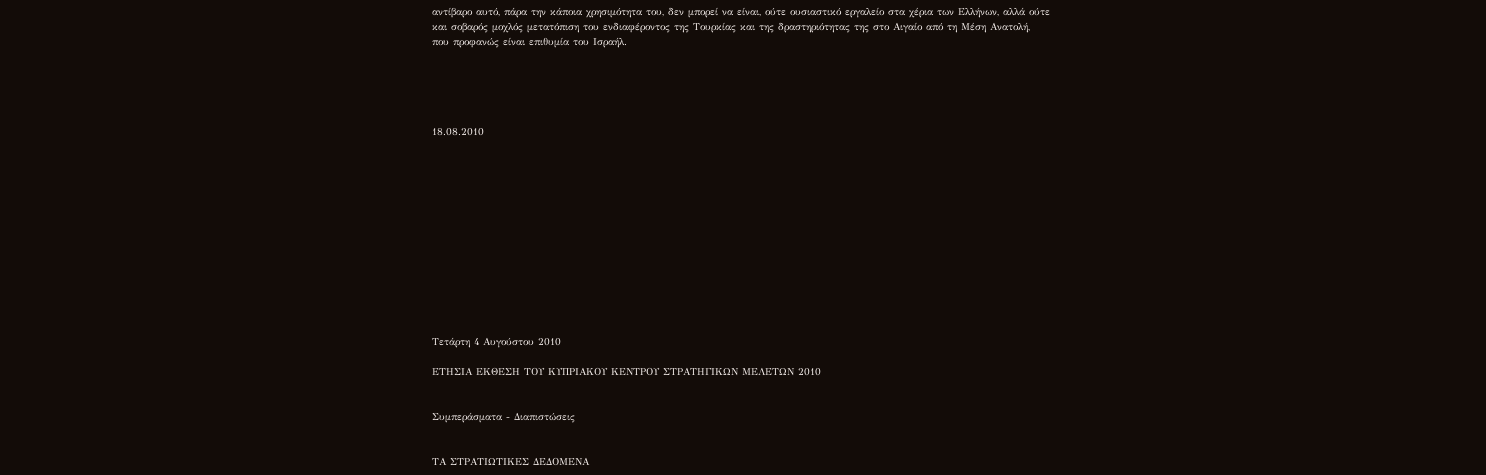αντίβαρο αυτό, πάρα την κάποια χρησιμότητα του, δεν μπορεί να είναι, ούτε ουσιαστικό εργαλείο στα χέρια των Ελλήνων, αλλά ούτε και σοβαρός μοχλός μετατόπιση του ενδιαφέροντος της Τουρκίας και της δραστηριότητας της στο Αιγαίο από τη Μέση Ανατολή, που προφανώς είναι επιθυμία του Ισραήλ.





18.08.2010













Τετάρτη 4 Αυγούστου 2010

ΕΤΗΣΙΑ ΕΚΘΕΣΗ ΤΟΥ ΚΥΠΡΙΑΚΟΥ ΚΕΝΤΡΟΥ ΣΤΡΑΤΗΓΙΚΩΝ ΜΕΛΕΤΩΝ 2010


Συμπεράσματα - Διαπιστώσεις


ΤΑ ΣΤΡΑΤΙΩΤΙΚΕΣ ΔΕΔΟΜΕΝΑ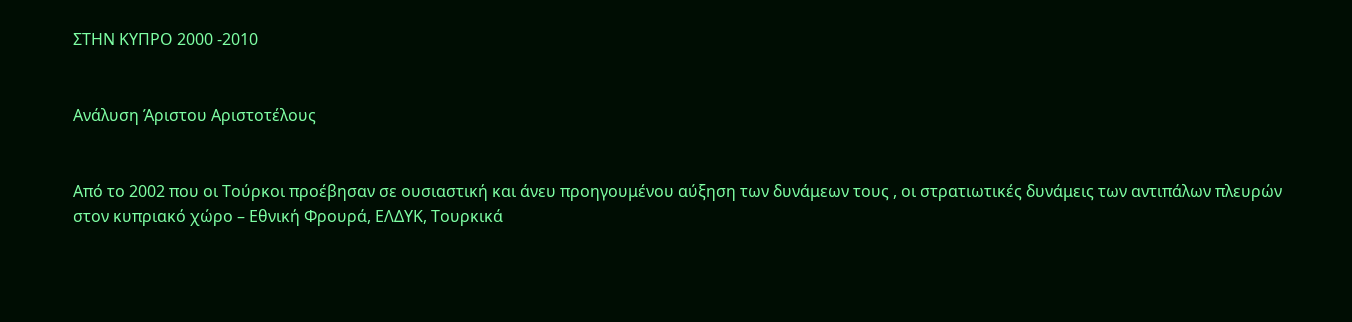ΣΤΗΝ ΚΥΠΡΟ 2000 -2010


Ανάλυση Άριστου Αριστοτέλους


Από το 2002 που οι Τούρκοι προέβησαν σε ουσιαστική και άνευ προηγουμένου αύξηση των δυνάμεων τους , οι στρατιωτικές δυνάμεις των αντιπάλων πλευρών στον κυπριακό χώρο – Εθνική Φρουρά, ΕΛΔΥΚ, Τουρκικά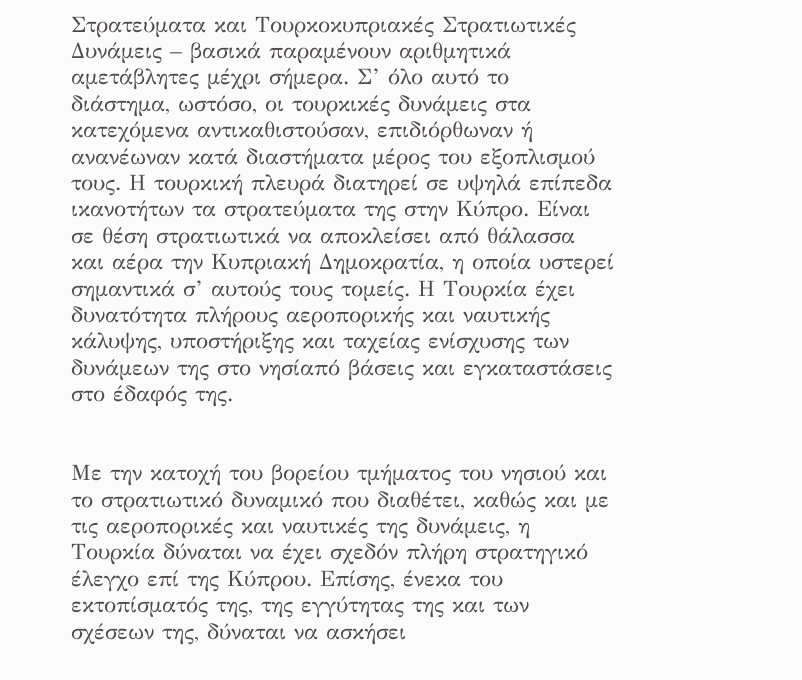Στρατεύματα και Τουρκοκυπριακές Στρατιωτικές Δυνάμεις – βασικά παραμένουν αριθμητικά αμετάβλητες μέχρι σήμερα. Σ’ όλο αυτό το διάστημα, ωστόσο, οι τουρκικές δυνάμεις στα κατεχόμενα αντικαθιστούσαν, επιδιόρθωναν ή ανανέωναν κατά διαστήματα μέρος του εξοπλισμού τους. Η τουρκική πλευρά διατηρεί σε υψηλά επίπεδα ικανοτήτων τα στρατεύματα της στην Κύπρο. Είναι σε θέση στρατιωτικά να αποκλείσει από θάλασσα και αέρα την Κυπριακή Δημοκρατία, η οποία υστερεί σημαντικά σ’ αυτούς τους τομείς. Η Τουρκία έχει δυνατότητα πλήρους αεροπορικής και ναυτικής κάλυψης, υποστήριξης και ταχείας ενίσχυσης των δυνάμεων της στο νησίαπό βάσεις και εγκαταστάσεις στο έδαφός της.


Με την κατοχή του βορείου τμήματος του νησιού και το στρατιωτικό δυναμικό που διαθέτει, καθώς και με τις αεροπορικές και ναυτικές της δυνάμεις, η Τουρκία δύναται να έχει σχεδόν πλήρη στρατηγικό έλεγχο επί της Κύπρου. Επίσης, ένεκα του εκτοπίσματός της, της εγγύτητας της και των σχέσεων της, δύναται να ασκήσει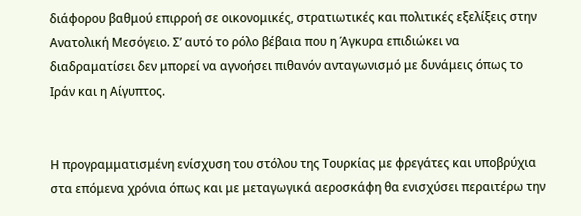διάφορου βαθμού επιρροή σε οικονομικές, στρατιωτικές και πολιτικές εξελίξεις στην Ανατολική Μεσόγειο. Σ’ αυτό το ρόλο βέβαια που η Άγκυρα επιδιώκει να διαδραματίσει δεν μπορεί να αγνοήσει πιθανόν ανταγωνισμό με δυνάμεις όπως το Ιράν και η Αίγυπτος.


Η προγραμματισμένη ενίσχυση του στόλου της Τουρκίας με φρεγάτες και υποβρύχια στα επόμενα χρόνια όπως και με μεταγωγικά αεροσκάφη θα ενισχύσει περαιτέρω την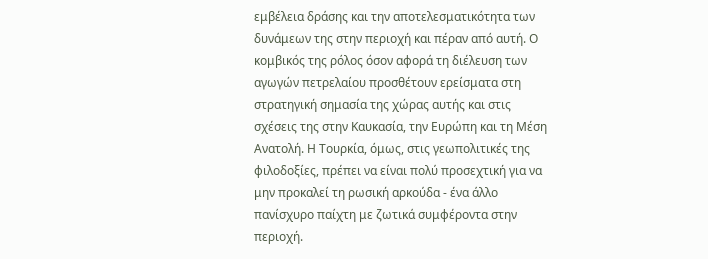εμβέλεια δράσης και την αποτελεσματικότητα των δυνάμεων της στην περιοχή και πέραν από αυτή. Ο κομβικός της ρόλος όσον αφορά τη διέλευση των αγωγών πετρελαίου προσθέτουν ερείσματα στη στρατηγική σημασία της χώρας αυτής και στις σχέσεις της στην Καυκασία, την Ευρώπη και τη Μέση Ανατολή. Η Τουρκία, όμως, στις γεωπολιτικές της φιλοδοξίες, πρέπει να είναι πολύ προσεχτική για να μην προκαλεί τη ρωσική αρκούδα - ένα άλλο πανίσχυρο παίχτη με ζωτικά συμφέροντα στην περιοχή.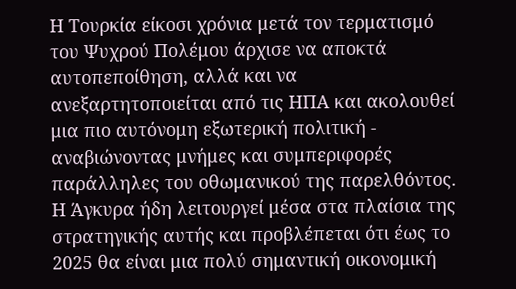Η Τουρκία είκοσι χρόνια μετά τον τερματισμό του Ψυχρού Πολέμου άρχισε να αποκτά αυτοπεποίθηση, αλλά και να ανεξαρτητοποιείται από τις ΗΠΑ και ακολουθεί μια πιο αυτόνομη εξωτερική πολιτική - αναβιώνοντας μνήμες και συμπεριφορές παράλληλες του οθωμανικού της παρελθόντος. Η Άγκυρα ήδη λειτουργεί μέσα στα πλαίσια της στρατηγικής αυτής και προβλέπεται ότι έως το 2025 θα είναι μια πολύ σημαντική οικονομική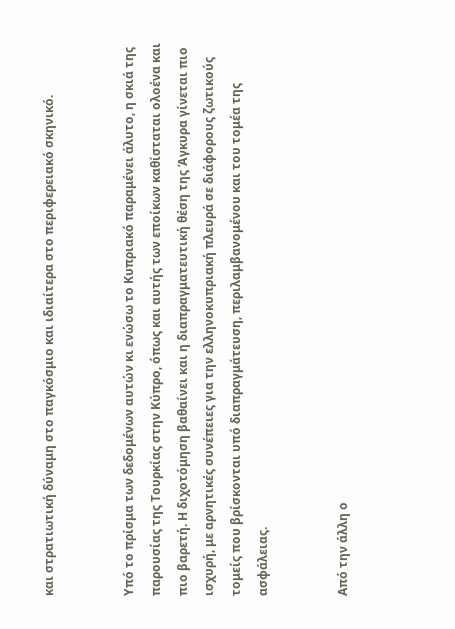και στρατιωτική δύναμη στο παγκόσμιο και ιδιαίτερα στο περιφερειακό σκηνικό.


Υπό το πρίσμα των δεδομένων αυτών κι ενώσω το Κυπριακό παραμένει άλυτο, η σκιά της παρουσίας της Τουρκίας στην Κύπρο, όπως και αυτής των εποίκων καθίσταται ολοένα και πιο βαρετή. Η διχοτόμηση βαθαίνει και η διαπραγματευτική θέση της Άγκυρα γίνεται πιο ισχυρή, με αρνητικές συνέπειες για την ελληνοκυπριακή πλευρά σε διάφορους ζωτικούς τομείς που βρίσκονται υπό διαπραγμάτευση, περιλαμβανομένου και του τομέα της ασφάλειας.


Από την άλλη ο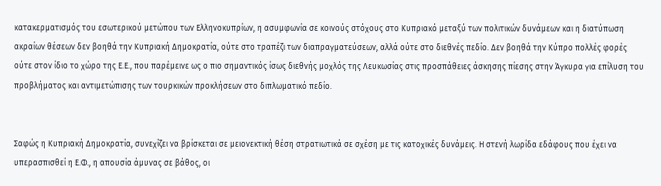κατακερματισμός του εσωτερικού μετώπου των Ελληνοκυπρίων, η ασυμφωνία σε κοινούς στόχους στο Κυπριακό μεταξύ των πολιτικών δυνάμεων και η διατύπωση ακραίων θέσεων δεν βοηθά την Κυπριακή Δημοκρατία, ούτε στο τραπέζι των διαπραγματεύσεων, αλλά ούτε στο διεθνές πεδίο. Δεν βοηθά την Κύπρο πολλές φορές ούτε στον ίδιο το χώρο της Ε.Ε., που παρέμεινε ως ο πιο σημαντικός ίσως διεθνής μοχλός της Λευκωσίας στις προσπάθειες άσκησης πίεσης στην Άγκυρα για επίλυση του προβλήματος και αντιμετώπισης των τουρκικών προκλήσεων στο διπλωματικό πεδίο.


Σαφώς η Κυπριακή Δημοκρατία, συνεχίζει να βρίσκεται σε μειονεκτική θέση στρατιωτικά σε σχέση με τις κατοχικές δυνάμεις. Η στενή λωρίδα εδάφους που έχει να υπερασπισθεί η Ε.Φ., η απουσία άμυνας σε βάθος, οι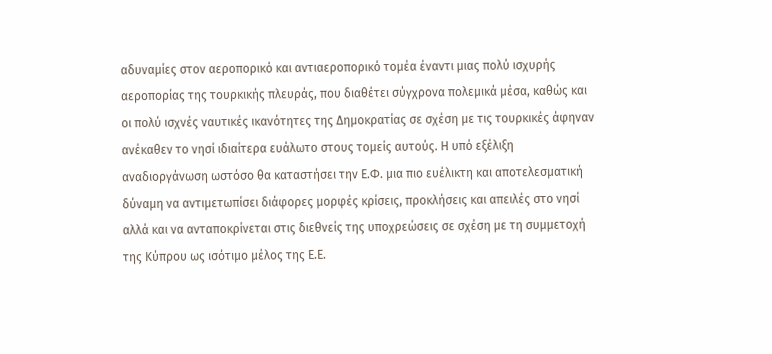αδυναμίες στον αεροπορικό και αντιαεροπορικό τομέα έναντι μιας πολύ ισχυρής αεροπορίας της τουρκικής πλευράς, που διαθέτει σύγχρονα πολεμικά μέσα, καθώς και οι πολύ ισχνές ναυτικές ικανότητες της Δημοκρατίας σε σχέση με τις τουρκικές άφηναν ανέκαθεν το νησί ιδιαίτερα ευάλωτο στους τομείς αυτούς. Η υπό εξέλιξη αναδιοργάνωση ωστόσο θα καταστήσει την Ε.Φ. μια πιο ευέλικτη και αποτελεσματική δύναμη να αντιμετωπίσει διάφορες μορφές κρίσεις, προκλήσεις και απειλές στο νησί αλλά και να ανταποκρίνεται στις διεθνείς της υποχρεώσεις σε σχέση με τη συμμετοχή της Κύπρου ως ισότιμο μέλος της Ε.Ε.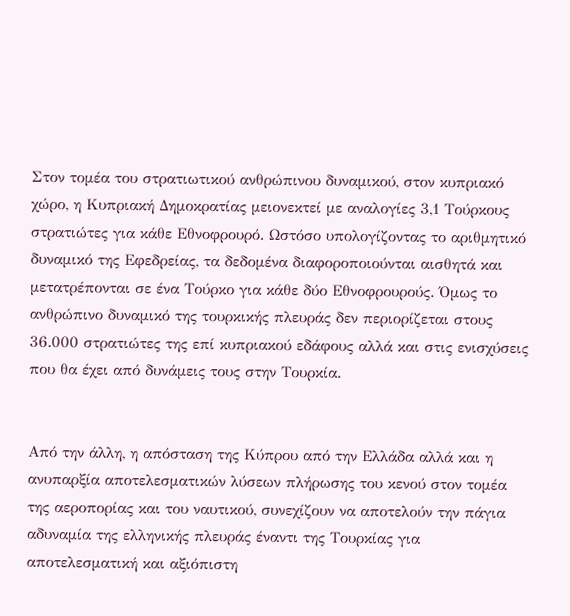Στον τομέα του στρατιωτικού ανθρώπινου δυναμικού, στον κυπριακό χώρο, η Κυπριακή Δημοκρατίας μειονεκτεί με αναλογίες 3,1 Τούρκους στρατιώτες για κάθε Εθνοφρουρό. Ωστόσο υπολογίζοντας το αριθμητικό δυναμικό της Εφεδρείας, τα δεδομένα διαφοροποιούνται αισθητά και μετατρέπονται σε ένα Τούρκο για κάθε δύο Εθνοφρουρούς. Όμως το ανθρώπινο δυναμικό της τουρκικής πλευράς δεν περιορίζεται στους 36.000 στρατιώτες της επί κυπριακού εδάφους αλλά και στις ενισχύσεις που θα έχει από δυνάμεις τους στην Τουρκία.


Από την άλλη, η απόσταση της Κύπρου από την Ελλάδα αλλά και η ανυπαρξία αποτελεσματικών λύσεων πλήρωσης του κενού στον τομέα της αεροπορίας και του ναυτικού, συνεχίζουν να αποτελούν την πάγια αδυναμία της ελληνικής πλευράς έναντι της Τουρκίας για αποτελεσματική και αξιόπιστη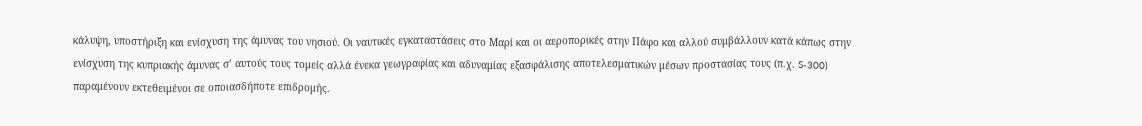κάλυψη, υποστήριξη και ενίσχυση της άμυνας του νησιού. Οι ναυτικές εγκαταστάσεις στο Μαρί και οι αεροπορικές στην Πάφο και αλλού συμβάλλουν κατά κάπως στην ενίσχυση της κυπριακής άμυνας σ’ αυτούς τους τομείς αλλά ένεκα γεωγραφίας και αδυναμίας εξασφάλισης αποτελεσματικών μέσων προστασίας τους (π.χ. S-300) παραμένουν εκτεθειμένοι σε οποιασδήποτε επιδρομής.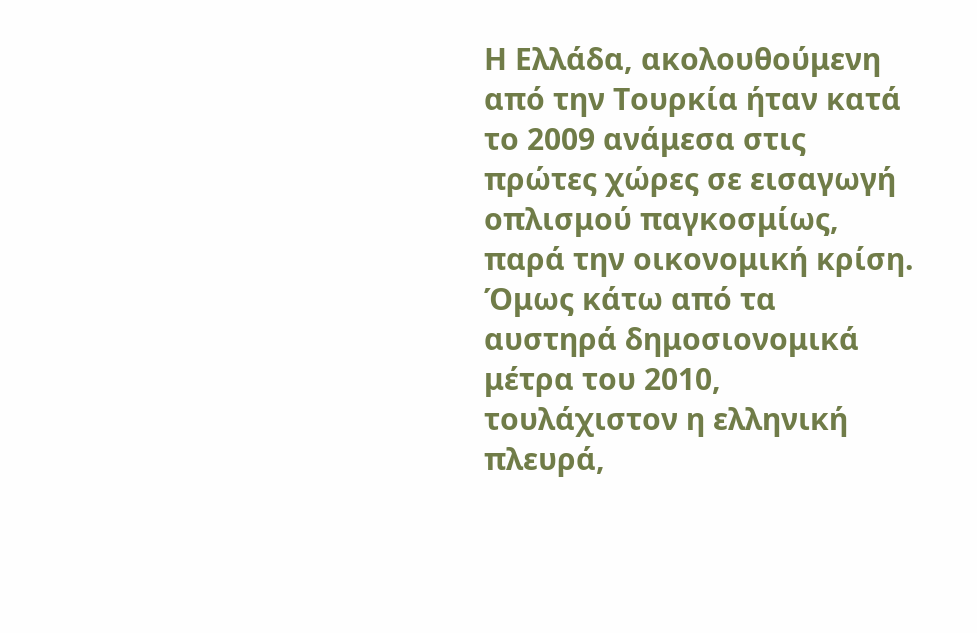Η Ελλάδα, ακολουθούμενη από την Τουρκία ήταν κατά το 2009 ανάμεσα στις πρώτες χώρες σε εισαγωγή οπλισμού παγκοσμίως, παρά την οικονομική κρίση. Όμως κάτω από τα αυστηρά δημοσιονομικά μέτρα του 2010, τουλάχιστον η ελληνική πλευρά,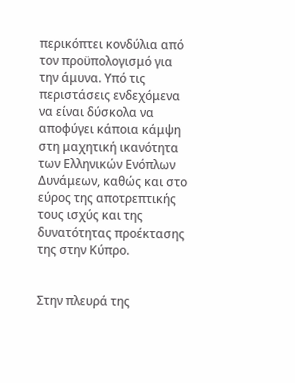περικόπτει κονδύλια από τον προϋπολογισμό για την άμυνα. Υπό τις περιστάσεις ενδεχόμενα να είναι δύσκολα να αποφύγει κάποια κάμψη στη μαχητική ικανότητα των Ελληνικών Ενόπλων Δυνάμεων, καθώς και στο εύρος της αποτρεπτικής τους ισχύς και της δυνατότητας προέκτασης της στην Κύπρο.


Στην πλευρά της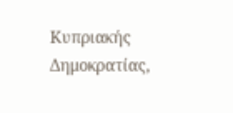Κυπριακής Δημοκρατίας,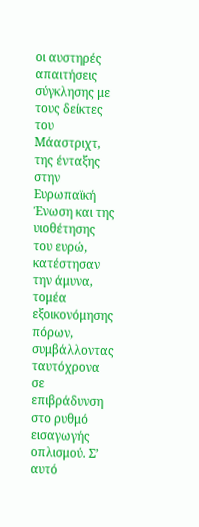οι αυστηρές απαιτήσεις σύγκλησης με τους δείκτες του Μάαστριχτ, της ένταξης στην Ευρωπαϊκή Ένωση και της υιοθέτησης του ευρώ, κατέστησαν την άμυνα, τομέα εξοικονόμησης πόρων, συμβάλλοντας ταυτόχρονα σε επιβράδυνση στο ρυθμό εισαγωγής οπλισμού. Σ’ αυτό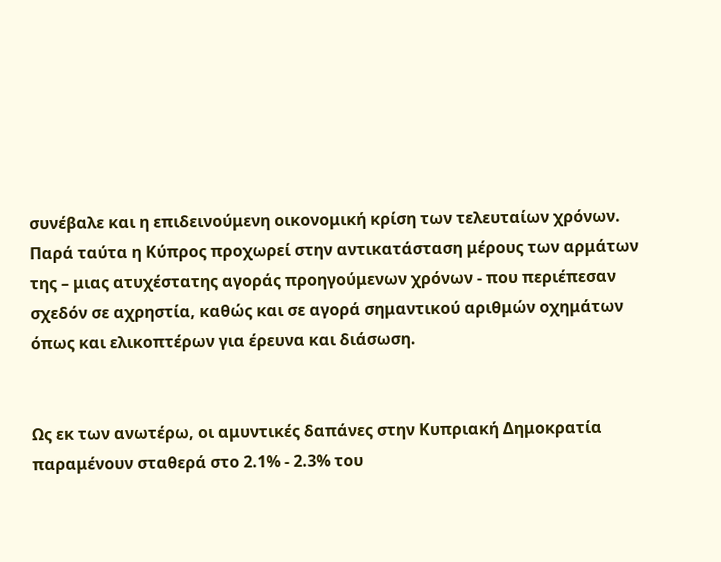συνέβαλε και η επιδεινούμενη οικονομική κρίση των τελευταίων χρόνων. Παρά ταύτα η Κύπρος προχωρεί στην αντικατάσταση μέρους των αρμάτων της – μιας ατυχέστατης αγοράς προηγούμενων χρόνων - που περιέπεσαν σχεδόν σε αχρηστία, καθώς και σε αγορά σημαντικού αριθμών οχημάτων όπως και ελικοπτέρων για έρευνα και διάσωση.


Ως εκ των ανωτέρω, οι αμυντικές δαπάνες στην Κυπριακή Δημοκρατία παραμένουν σταθερά στο 2.1% - 2.3% του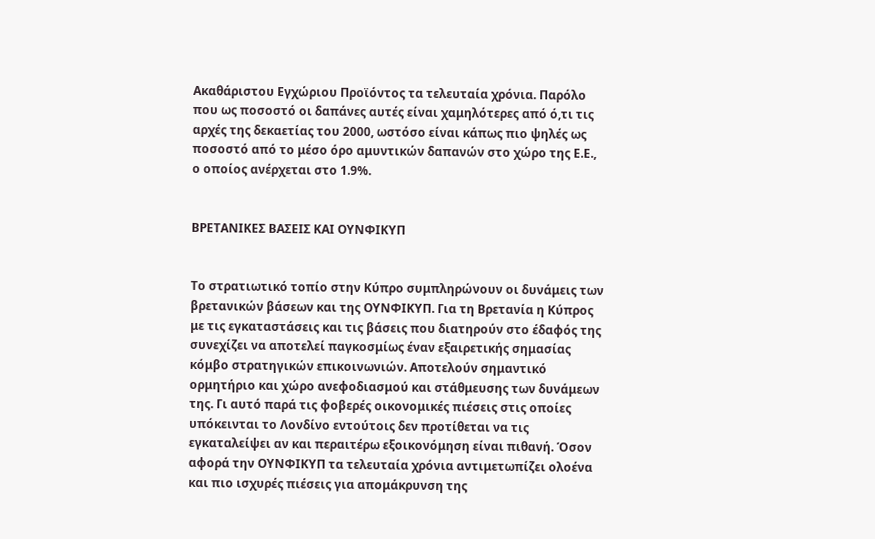Ακαθάριστου Εγχώριου Προϊόντος τα τελευταία χρόνια. Παρόλο που ως ποσοστό οι δαπάνες αυτές είναι χαμηλότερες από ό,τι τις αρχές της δεκαετίας του 2000, ωστόσο είναι κάπως πιο ψηλές ως ποσοστό από το μέσο όρο αμυντικών δαπανών στο χώρο της Ε.Ε., ο οποίος ανέρχεται στο 1.9%.


ΒΡΕΤΑΝΙΚΕΣ ΒΑΣΕΙΣ ΚΑΙ ΟΥΝΦΙΚΥΠ


Το στρατιωτικό τοπίο στην Κύπρο συμπληρώνουν οι δυνάμεις των βρετανικών βάσεων και της ΟΥΝΦΙΚΥΠ. Για τη Βρετανία η Κύπρος με τις εγκαταστάσεις και τις βάσεις που διατηρούν στο έδαφός της συνεχίζει να αποτελεί παγκοσμίως έναν εξαιρετικής σημασίας κόμβο στρατηγικών επικοινωνιών. Αποτελούν σημαντικό ορμητήριο και χώρο ανεφοδιασμού και στάθμευσης των δυνάμεων της. Γι αυτό παρά τις φοβερές οικονομικές πιέσεις στις οποίες υπόκεινται το Λονδίνο εντούτοις δεν προτίθεται να τις εγκαταλείψει αν και περαιτέρω εξοικονόμηση είναι πιθανή. Όσον αφορά την ΟΥΝΦΙΚΥΠ τα τελευταία χρόνια αντιμετωπίζει ολοένα και πιο ισχυρές πιέσεις για απομάκρυνση της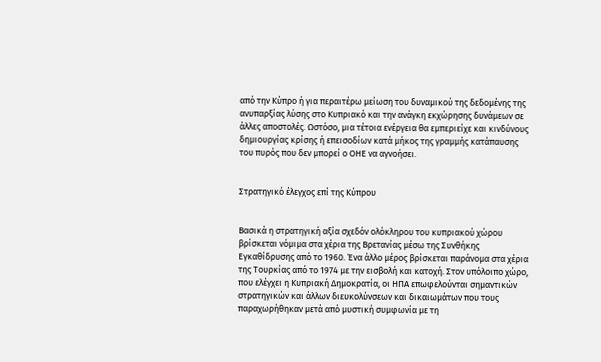από την Κύπρο ή για περαιτέρω μείωση του δυναμικού της δεδομένης της ανυπαρξίας λύσης στο Κυπριακό και την ανάγκη εκχώρησης δυνάμεων σε άλλες αποστολές. Ωστόσο, μια τέτοια ενέργεια θα εμπεριείχε και κινδύνους δημιουργίας κρίσης ή επεισοδίων κατά μήκος της γραμμής κατάπαυσης του πυρός που δεν μπορεί ο ΟΗΕ να αγνοήσει.


Στρατηγικό έλεγχος επί της Κύπρου


Βασικά η στρατηγική αξία σχεδόν ολόκληρου του κυπριακού χώρου βρίσκεται νόμιμα στα χέρια της Βρετανίας μέσω της Συνθήκης Εγκαθίδρυσης από το 1960. Ένα άλλο μέρος βρίσκεται παράνομα στα χέρια της Τουρκίας από το 1974 με την εισβολή και κατοχή. Στον υπόλοιπο χώρο, που ελέγχει η Κυπριακή Δημοκρατία, οι ΗΠΑ επωφελούνται σημαντικών στρατηγικών και άλλων διευκολύνσεων και δικαιωμάτων που τους παραχωρήθηκαν μετά από μυστική συμφωνία με τη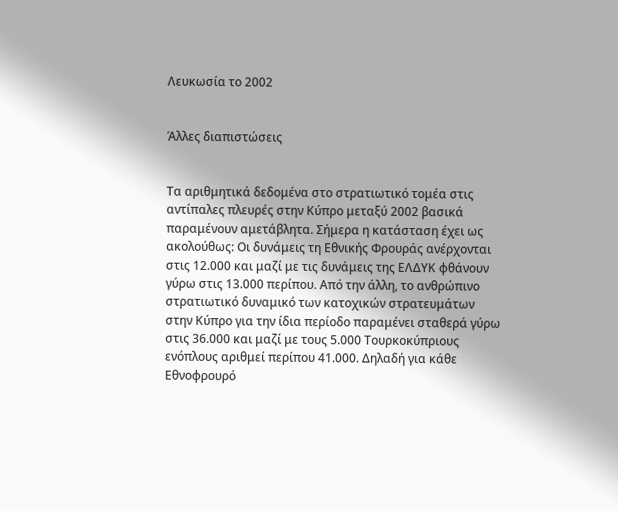Λευκωσία το 2002


Άλλες διαπιστώσεις


Τα αριθμητικά δεδομένα στο στρατιωτικό τομέα στις αντίπαλες πλευρές στην Κύπρο μεταξύ 2002 βασικά παραμένουν αμετάβλητα. Σήμερα η κατάσταση έχει ως ακολούθως: Οι δυνάμεις τη Εθνικής Φρουράς ανέρχονται στις 12.000 και μαζί με τις δυνάμεις της ΕΛΔΥΚ φθάνουν γύρω στις 13.000 περίπου. Από την άλλη, το ανθρώπινο στρατιωτικό δυναμικό των κατοχικών στρατευμάτων στην Κύπρο για την ίδια περίοδο παραμένει σταθερά γύρω στις 36.000 και μαζί με τους 5.000 Τουρκοκύπριους ενόπλους αριθμεί περίπου 41.000. Δηλαδή για κάθε Εθνοφρουρό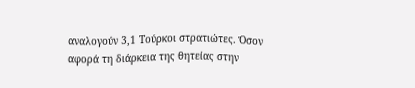αναλογούν 3,1 Τούρκοι στρατιώτες. Όσον αφορά τη διάρκεια της θητείας στην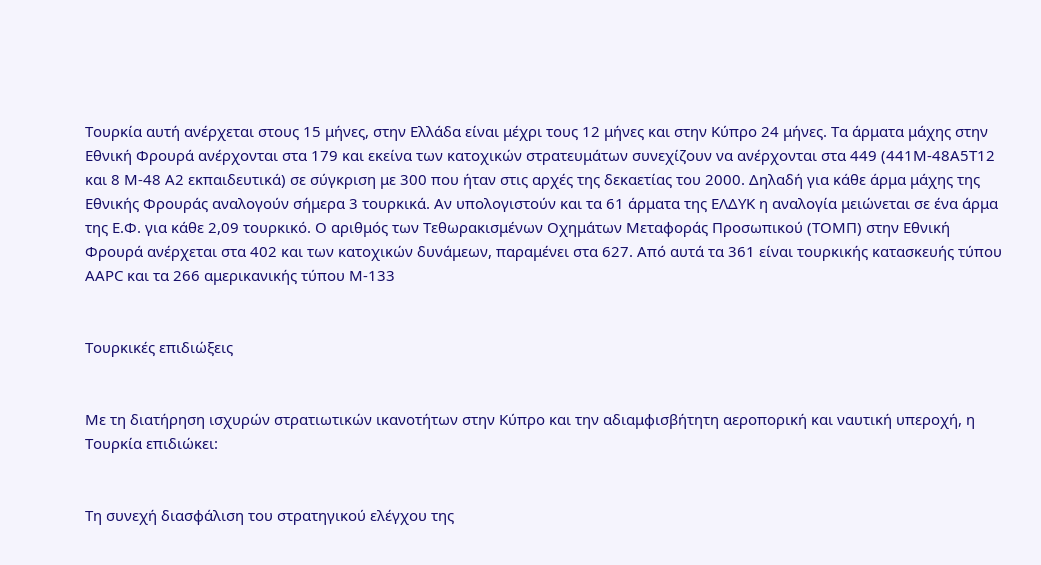Τουρκία αυτή ανέρχεται στους 15 μήνες, στην Ελλάδα είναι μέχρι τους 12 μήνες και στην Κύπρο 24 μήνες. Τα άρματα μάχης στην Εθνική Φρουρά ανέρχονται στα 179 και εκείνα των κατοχικών στρατευμάτων συνεχίζουν να ανέρχονται στα 449 (441Μ-48Α5Τ12 και 8 Μ-48 Α2 εκπαιδευτικά) σε σύγκριση με 300 που ήταν στις αρχές της δεκαετίας του 2000. Δηλαδή για κάθε άρμα μάχης της Εθνικής Φρουράς αναλογούν σήμερα 3 τουρκικά. Αν υπολογιστούν και τα 61 άρματα της ΕΛΔΥΚ η αναλογία μειώνεται σε ένα άρμα της Ε.Φ. για κάθε 2,09 τουρκικό. Ο αριθμός των Τεθωρακισμένων Οχημάτων Μεταφοράς Προσωπικού (ΤΟΜΠ) στην Εθνική Φρουρά ανέρχεται στα 402 και των κατοχικών δυνάμεων, παραμένει στα 627. Από αυτά τα 361 είναι τουρκικής κατασκευής τύπου ΑΑΡC και τα 266 αμερικανικής τύπου Μ-133


Τουρκικές επιδιώξεις


Με τη διατήρηση ισχυρών στρατιωτικών ικανοτήτων στην Κύπρο και την αδιαμφισβήτητη αεροπορική και ναυτική υπεροχή, η Τουρκία επιδιώκει:


Τη συνεχή διασφάλιση του στρατηγικού ελέγχου της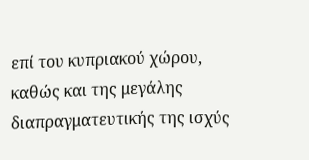επί του κυπριακού χώρου, καθώς και της μεγάλης διαπραγματευτικής της ισχύς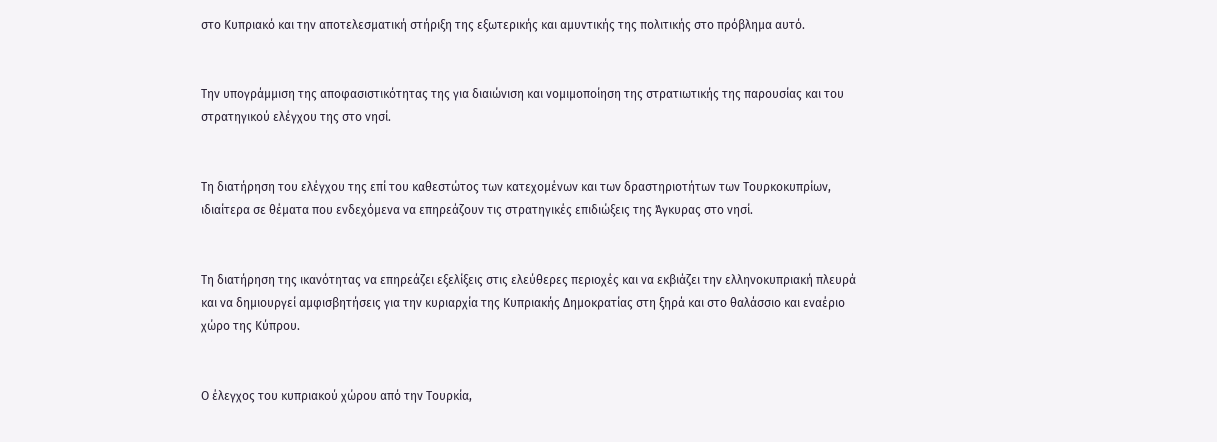στο Κυπριακό και την αποτελεσματική στήριξη της εξωτερικής και αμυντικής της πολιτικής στο πρόβλημα αυτό.


Την υπογράμμιση της αποφασιστικότητας της για διαιώνιση και νομιμοποίηση της στρατιωτικής της παρουσίας και του στρατηγικού ελέγχου της στο νησί.


Τη διατήρηση του ελέγχου της επί του καθεστώτος των κατεχομένων και των δραστηριοτήτων των Τουρκοκυπρίων, ιδιαίτερα σε θέματα που ενδεχόμενα να επηρεάζουν τις στρατηγικές επιδιώξεις της Άγκυρας στο νησί.


Τη διατήρηση της ικανότητας να επηρεάζει εξελίξεις στις ελεύθερες περιοχές και να εκβιάζει την ελληνοκυπριακή πλευρά και να δημιουργεί αμφισβητήσεις για την κυριαρχία της Κυπριακής Δημοκρατίας στη ξηρά και στο θαλάσσιο και εναέριο χώρο της Κύπρου.


Ο έλεγχος του κυπριακού χώρου από την Τουρκία,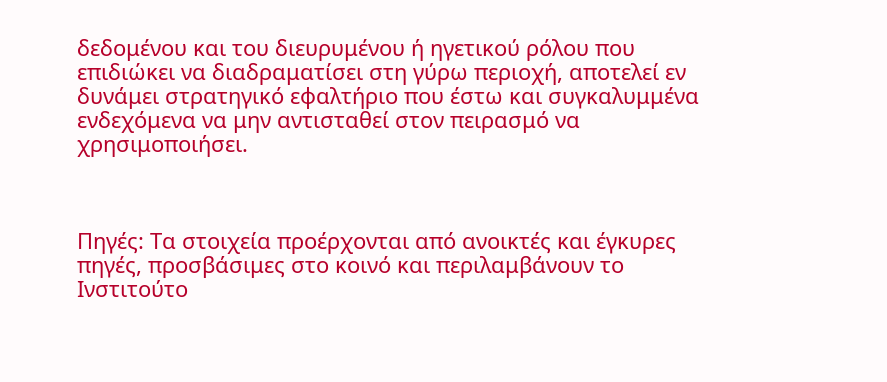δεδομένου και του διευρυμένου ή ηγετικού ρόλου που επιδιώκει να διαδραματίσει στη γύρω περιοχή, αποτελεί εν δυνάμει στρατηγικό εφαλτήριο που έστω και συγκαλυμμένα ενδεχόμενα να μην αντισταθεί στον πειρασμό να χρησιμοποιήσει.



Πηγές: Τα στοιχεία προέρχονται από ανοικτές και έγκυρες πηγές, προσβάσιμες στο κοινό και περιλαμβάνουν το Ινστιτούτο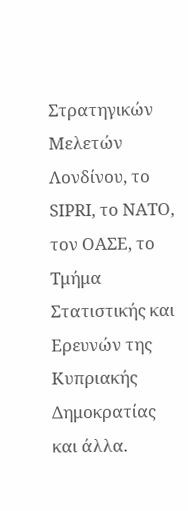Στρατηγικών Μελετών Λονδίνου, το SIPRI, το NATO, τον ΟΑΣΕ, το Τμήμα Στατιστικής και Ερευνών της Κυπριακής Δημοκρατίας και άλλα.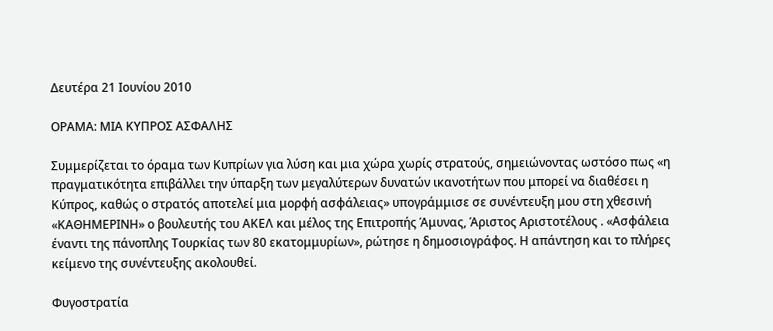Δευτέρα 21 Ιουνίου 2010

ΟΡΑΜΑ: ΜΙΑ ΚΥΠΡΟΣ ΑΣΦΑΛΗΣ

Συμμερίζεται το όραμα των Κυπρίων για λύση και μια χώρα χωρίς στρατούς, σημειώνοντας ωστόσο πως «η πραγματικότητα επιβάλλει την ύπαρξη των μεγαλύτερων δυνατών ικανοτήτων που μπορεί να διαθέσει η Κύπρος, καθώς ο στρατός αποτελεί μια μορφή ασφάλειας» υπογράμμισε σε συνέντευξη μου στη χθεσινή «ΚΑΘΗΜΕΡΙΝΗ» ο βουλευτής του ΑΚΕΛ και μέλος της Επιτροπής Άμυνας, Άριστος Αριστοτέλους . «Ασφάλεια έναντι της πάνοπλης Τουρκίας των 80 εκατομμυρίων», ρώτησε η δημοσιογράφος. Η απάντηση και το πλήρες κείμενο της συνέντευξης ακολουθεί.

Φυγοστρατία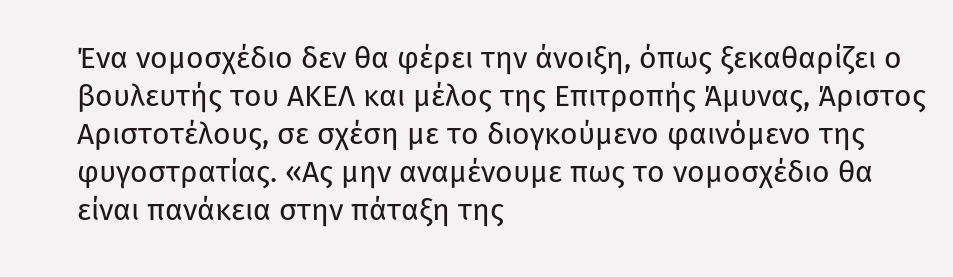Ένα νομοσχέδιο δεν θα φέρει την άνοιξη, όπως ξεκαθαρίζει ο βουλευτής του ΑΚΕΛ και μέλος της Επιτροπής Άμυνας, Άριστος Αριστοτέλους, σε σχέση με το διογκούμενο φαινόμενο της φυγοστρατίας. «Ας μην αναμένουμε πως το νομοσχέδιο θα είναι πανάκεια στην πάταξη της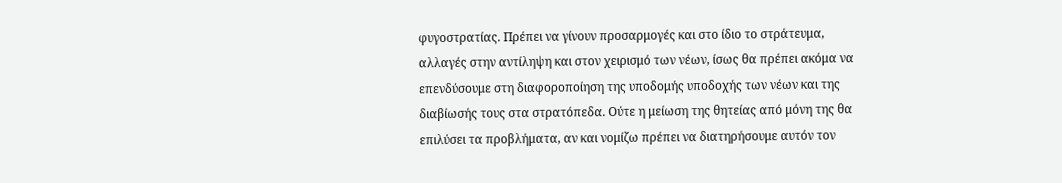φυγοστρατίας. Πρέπει να γίνουν προσαρμογές και στο ίδιο το στράτευμα, αλλαγές στην αντίληψη και στον χειρισμό των νέων, ίσως θα πρέπει ακόμα να επενδύσουμε στη διαφοροποίηση της υποδομής υποδοχής των νέων και της διαβίωσής τους στα στρατόπεδα. Ούτε η μείωση της θητείας από μόνη της θα επιλύσει τα προβλήματα, αν και νομίζω πρέπει να διατηρήσουμε αυτόν τον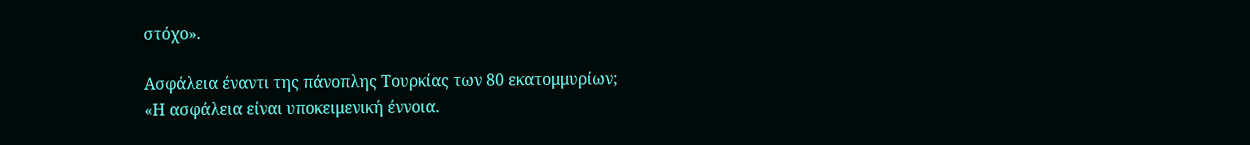στόχο».

Ασφάλεια έναντι της πάνοπλης Τουρκίας των 80 εκατομμυρίων;
«Η ασφάλεια είναι υποκειμενική έννοια.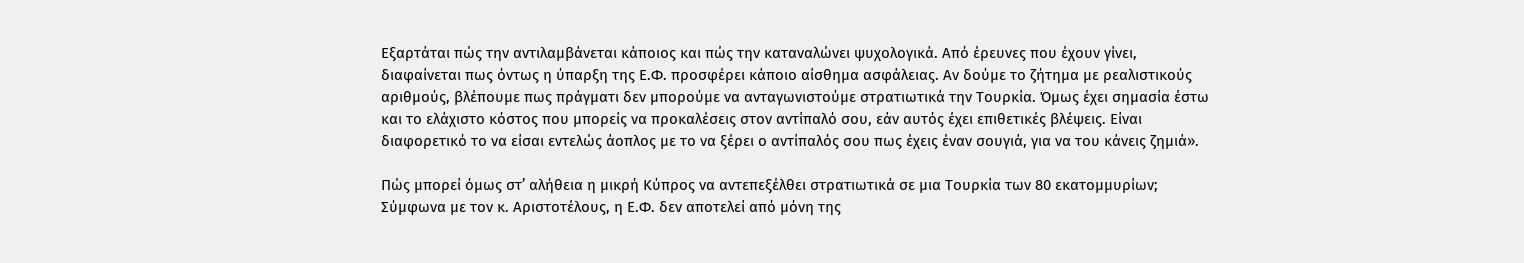Εξαρτάται πώς την αντιλαμβάνεται κάποιος και πώς την καταναλώνει ψυχολογικά. Από έρευνες που έχουν γίνει, διαφαίνεται πως όντως η ύπαρξη της Ε.Φ. προσφέρει κάποιο αίσθημα ασφάλειας. Αν δούμε το ζήτημα με ρεαλιστικούς αριθμούς, βλέπουμε πως πράγματι δεν μπορούμε να ανταγωνιστούμε στρατιωτικά την Τουρκία. Όμως έχει σημασία έστω και το ελάχιστο κόστος που μπορείς να προκαλέσεις στον αντίπαλό σου, εάν αυτός έχει επιθετικές βλέψεις. Είναι διαφορετικό το να είσαι εντελώς άοπλος με το να ξέρει ο αντίπαλός σου πως έχεις έναν σουγιά, για να του κάνεις ζημιά».

Πώς μπορεί όμως στ’ αλήθεια η μικρή Κύπρος να αντεπεξέλθει στρατιωτικά σε μια Τουρκία των 80 εκατομμυρίων;
Σύμφωνα με τον κ. Αριστοτέλους, η Ε.Φ. δεν αποτελεί από μόνη της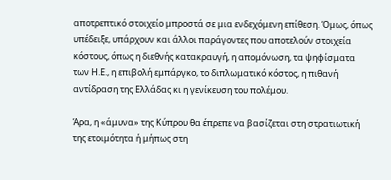αποτρεπτικό στοιχείο μπροστά σε μια ενδεχόμενη επίθεση. Όμως, όπως υπέδειξε, υπάρχουν και άλλοι παράγοντες που αποτελούν στοιχεία κόστους, όπως η διεθνής κατακραυγή, η απομόνωση, τα ψηφίσματα των Η.Ε., η επιβολή εμπάργκο, το διπλωματικό κόστος, η πιθανή αντίδραση της Ελλάδας κι η γενίκευση του πολέμου.

Άρα, η «άμυνα» της Κύπρου θα έπρεπε να βασίζεται στη στρατιωτική της ετοιμότητα ή μήπως στη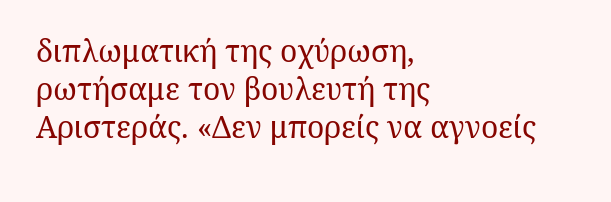διπλωματική της οχύρωση, ρωτήσαμε τον βουλευτή της Αριστεράς. «Δεν μπορείς να αγνοείς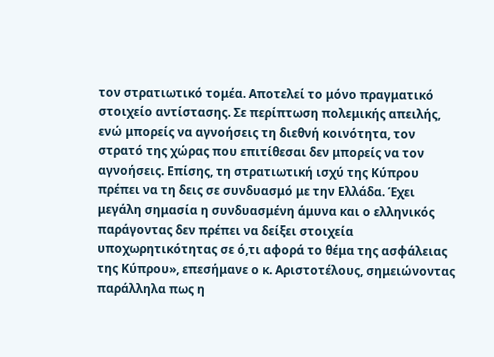τον στρατιωτικό τομέα. Αποτελεί το μόνο πραγματικό στοιχείο αντίστασης. Σε περίπτωση πολεμικής απειλής, ενώ μπορείς να αγνοήσεις τη διεθνή κοινότητα, τον στρατό της χώρας που επιτίθεσαι δεν μπορείς να τον αγνοήσεις. Επίσης, τη στρατιωτική ισχύ της Κύπρου πρέπει να τη δεις σε συνδυασμό με την Ελλάδα. Έχει μεγάλη σημασία η συνδυασμένη άμυνα και ο ελληνικός παράγοντας δεν πρέπει να δείξει στοιχεία υποχωρητικότητας σε ό,τι αφορά το θέμα της ασφάλειας της Κύπρου», επεσήμανε ο κ. Αριστοτέλους, σημειώνοντας παράλληλα πως η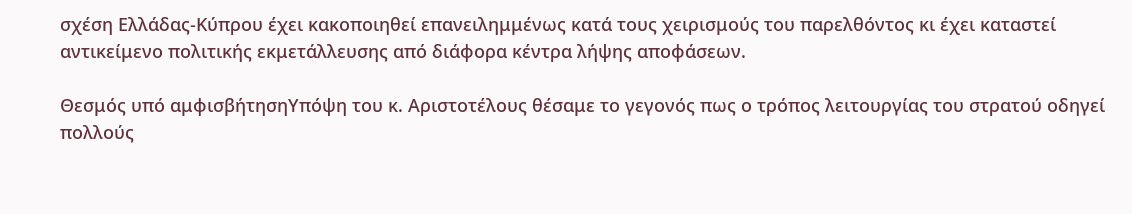σχέση Ελλάδας-Κύπρου έχει κακοποιηθεί επανειλημμένως κατά τους χειρισμούς του παρελθόντος κι έχει καταστεί αντικείμενο πολιτικής εκμετάλλευσης από διάφορα κέντρα λήψης αποφάσεων.

Θεσμός υπό αμφισβήτησηΥπόψη του κ. Αριστοτέλους θέσαμε το γεγονός πως ο τρόπος λειτουργίας του στρατού οδηγεί πολλούς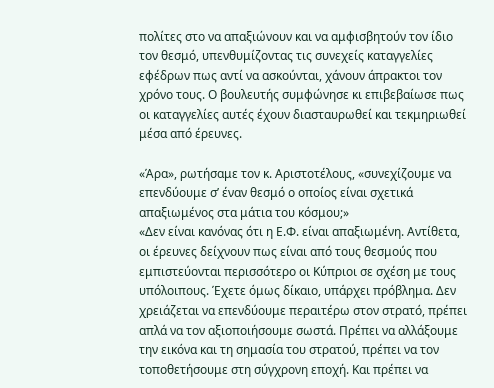πολίτες στο να απαξιώνουν και να αμφισβητούν τον ίδιο τον θεσμό, υπενθυμίζοντας τις συνεχείς καταγγελίες εφέδρων πως αντί να ασκούνται, χάνουν άπρακτοι τον χρόνο τους. Ο βουλευτής συμφώνησε κι επιβεβαίωσε πως οι καταγγελίες αυτές έχουν διασταυρωθεί και τεκμηριωθεί μέσα από έρευνες.

«Άρα», ρωτήσαμε τον κ. Αριστοτέλους, «συνεχίζουμε να επενδύουμε σ’ έναν θεσμό ο οποίος είναι σχετικά απαξιωμένος στα μάτια του κόσμου;»
«Δεν είναι κανόνας ότι η Ε.Φ. είναι απαξιωμένη. Αντίθετα, οι έρευνες δείχνουν πως είναι από τους θεσμούς που εμπιστεύονται περισσότερο οι Κύπριοι σε σχέση με τους υπόλοιπους. Έχετε όμως δίκαιο, υπάρχει πρόβλημα. Δεν χρειάζεται να επενδύουμε περαιτέρω στον στρατό, πρέπει απλά να τον αξιοποιήσουμε σωστά. Πρέπει να αλλάξουμε την εικόνα και τη σημασία του στρατού, πρέπει να τον τοποθετήσουμε στη σύγχρονη εποχή. Και πρέπει να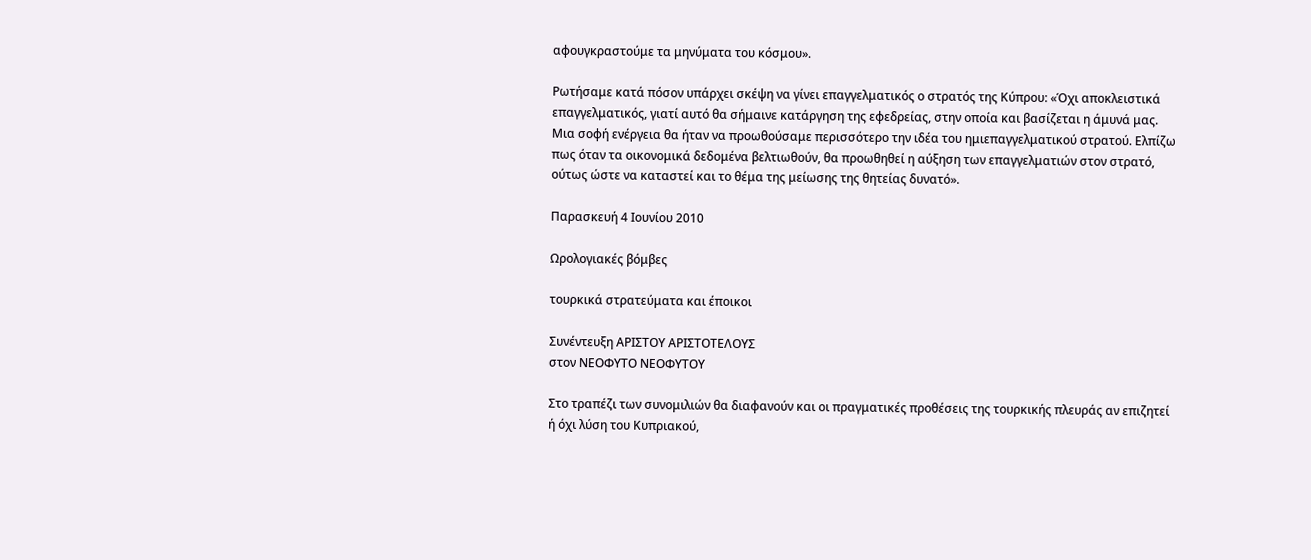αφουγκραστούμε τα μηνύματα του κόσμου».

Ρωτήσαμε κατά πόσον υπάρχει σκέψη να γίνει επαγγελματικός ο στρατός της Κύπρου: «Όχι αποκλειστικά επαγγελματικός, γιατί αυτό θα σήμαινε κατάργηση της εφεδρείας, στην οποία και βασίζεται η άμυνά μας. Μια σοφή ενέργεια θα ήταν να προωθούσαμε περισσότερο την ιδέα του ημιεπαγγελματικού στρατού. Ελπίζω πως όταν τα οικονομικά δεδομένα βελτιωθούν, θα προωθηθεί η αύξηση των επαγγελματιών στον στρατό, ούτως ώστε να καταστεί και το θέμα της μείωσης της θητείας δυνατό».

Παρασκευή 4 Ιουνίου 2010

Ωρολογιακές βόμβες

τουρκικά στρατεύματα και έποικοι

Συνέντευξη ΑΡΙΣΤΟΥ ΑΡΙΣΤΟΤΕΛΟΥΣ
στον ΝΕΟΦΥΤΟ ΝΕΟΦΥΤΟΥ

Στο τραπέζι των συνομιλιών θα διαφανούν και οι πραγματικές προθέσεις της τουρκικής πλευράς αν επιζητεί ή όχι λύση του Κυπριακού,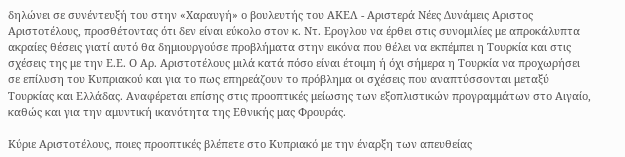δηλώνει σε συνέντευξή του στην «Χαραυγή» ο βουλευτής του ΑΚΕΛ - Αριστερά Νέες Δυνάμεις Αριστος Αριστοτέλους, προσθέτοντας ότι δεν είναι εύκολο στον κ. Ντ. Ερογλου να έρθει στις συνομιλίες με απροκάλυπτα ακραίες θέσεις γιατί αυτό θα δημιουργούσε προβλήματα στην εικόνα που θέλει να εκπέμπει η Τουρκία και στις σχέσεις της με την Ε.Ε. Ο Αρ. Αριστοτέλους μιλά κατά πόσο είναι έτοιμη ή όχι σήμερα η Τουρκία να προχωρήσει σε επίλυση του Κυπριακού και για το πως επηρεάζουν το πρόβλημα οι σχέσεις που αναπτύσσονται μεταξύ Τουρκίας και Ελλάδας. Αναφέρεται επίσης στις προοπτικές μείωσης των εξοπλιστικών προγραμμάτων στο Αιγαίο, καθώς και για την αμυντική ικανότητα της Εθνικής μας Φρουράς.

Κύριε Αριστοτέλους, ποιες προοπτικές βλέπετε στο Κυπριακό με την έναρξη των απευθείας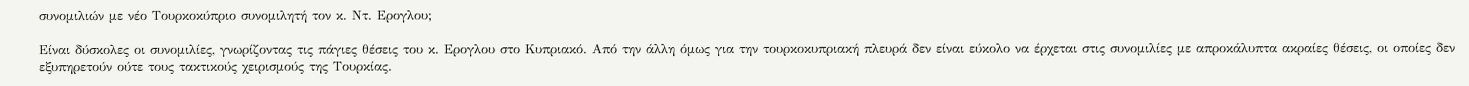συνομιλιών με νέο Tουρκοκύπριο συνομιλητή τον κ. Ντ. Ερογλου;

Είναι δύσκολες οι συνομιλίες, γνωρίζοντας τις πάγιες θέσεις του κ. Ερογλου στο Κυπριακό. Από την άλλη όμως για την τουρκοκυπριακή πλευρά δεν είναι εύκολο να έρχεται στις συνομιλίες με απροκάλυπτα ακραίες θέσεις, οι οποίες δεν εξυπηρετούν ούτε τους τακτικούς χειρισμούς της Τουρκίας.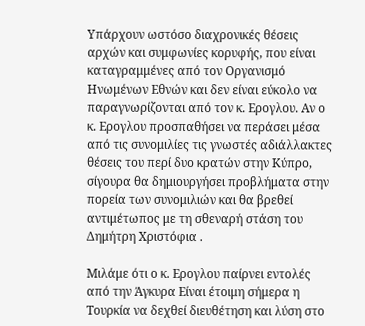Υπάρχουν ωστόσο διαχρονικές θέσεις αρχών και συμφωνίες κορυφής, που είναι καταγραμμένες από τον Οργανισμό Ηνωμένων Εθνών και δεν είναι εύκολο να παραγνωρίζονται από τον κ. Ερογλου. Αν ο κ. Ερογλου προσπαθήσει να περάσει μέσα από τις συνομιλίες τις γνωστές αδιάλλακτες θέσεις του περί δυο κρατών στην Κύπρο, σίγουρα θα δημιουργήσει προβλήματα στην πορεία των συνομιλιών και θα βρεθεί αντιμέτωπος με τη σθεναρή στάση του Δημήτρη Χριστόφια .

Μιλάμε ότι ο κ. Ερογλου παίρνει εντολές από την Άγκυρα Είναι έτοιμη σήμερα η Τουρκία να δεχθεί διευθέτηση και λύση στο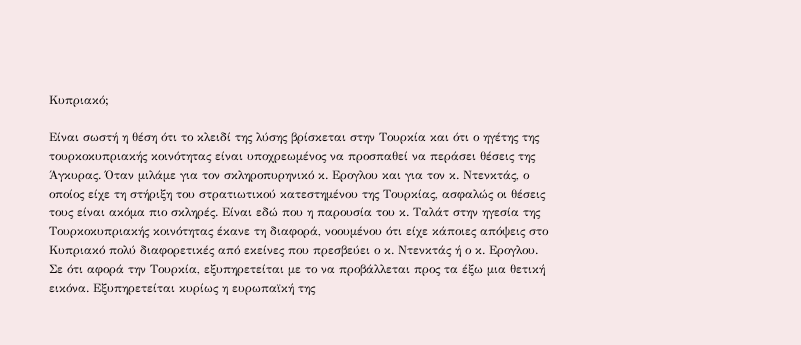Κυπριακό;

Είναι σωστή η θέση ότι το κλειδί της λύσης βρίσκεται στην Τουρκία και ότι ο ηγέτης της τουρκοκυπριακής κοινότητας είναι υποχρεωμένος να προσπαθεί να περάσει θέσεις της Άγκυρας. Όταν μιλάμε για τον σκληροπυρηνικό κ. Ερογλου και για τον κ. Ντενκτάς, ο οποίος είχε τη στήριξη του στρατιωτικού κατεστημένου της Τουρκίας, ασφαλώς οι θέσεις τους είναι ακόμα πιο σκληρές. Είναι εδώ που η παρουσία του κ. Ταλάτ στην ηγεσία της Τουρκοκυπριακής κοινότητας έκανε τη διαφορά, νοουμένου ότι είχε κάποιες απόψεις στο Κυπριακό πολύ διαφορετικές από εκείνες που πρεσβεύει ο κ. Ντενκτάς ή ο κ. Ερογλου.
Σε ότι αφορά την Τουρκία, εξυπηρετείται με το να προβάλλεται προς τα έξω μια θετική εικόνα. Εξυπηρετείται κυρίως η ευρωπαϊκή της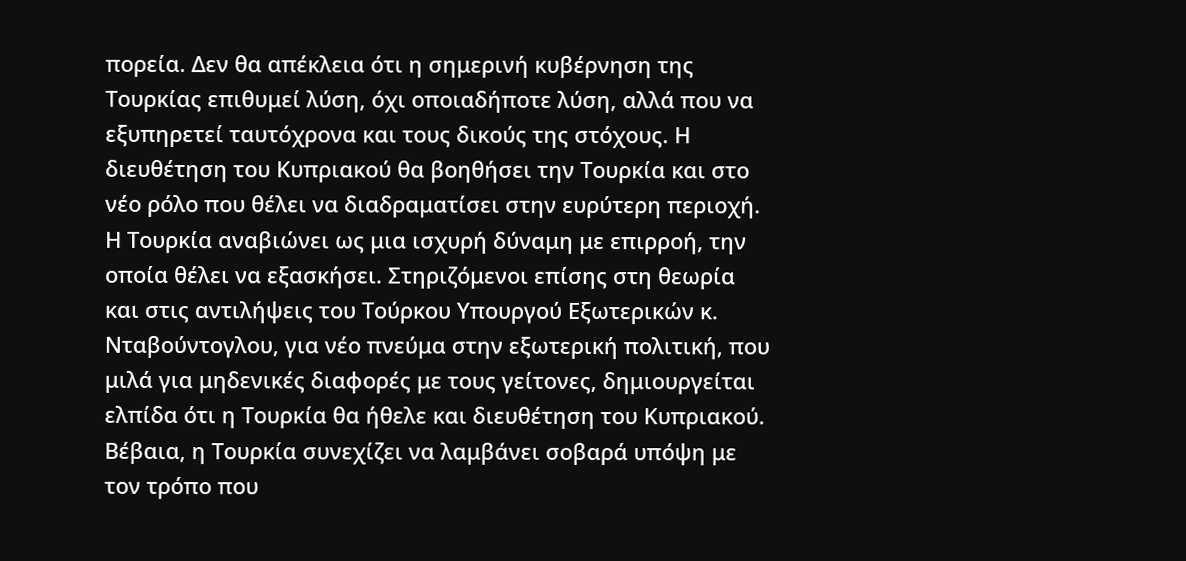πορεία. Δεν θα απέκλεια ότι η σημερινή κυβέρνηση της Τουρκίας επιθυμεί λύση, όχι οποιαδήποτε λύση, αλλά που να εξυπηρετεί ταυτόχρονα και τους δικούς της στόχους. Η διευθέτηση του Κυπριακού θα βοηθήσει την Τουρκία και στο νέο ρόλο που θέλει να διαδραματίσει στην ευρύτερη περιοχή. Η Τουρκία αναβιώνει ως μια ισχυρή δύναμη με επιρροή, την οποία θέλει να εξασκήσει. Στηριζόμενοι επίσης στη θεωρία και στις αντιλήψεις του Τούρκου Υπουργού Εξωτερικών κ. Νταβούντογλου, για νέο πνεύμα στην εξωτερική πολιτική, που μιλά για μηδενικές διαφορές με τους γείτονες, δημιουργείται ελπίδα ότι η Τουρκία θα ήθελε και διευθέτηση του Κυπριακού. Βέβαια, η Τουρκία συνεχίζει να λαμβάνει σοβαρά υπόψη με τον τρόπο που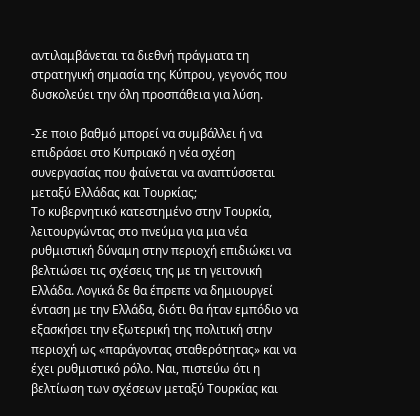αντιλαμβάνεται τα διεθνή πράγματα τη στρατηγική σημασία της Κύπρου, γεγονός που δυσκολεύει την όλη προσπάθεια για λύση.

-Σε ποιο βαθμό μπορεί να συμβάλλει ή να επιδράσει στο Κυπριακό η νέα σχέση συνεργασίας που φαίνεται να αναπτύσσεται μεταξύ Ελλάδας και Τουρκίας;
Το κυβερνητικό κατεστημένο στην Τουρκία, λειτουργώντας στο πνεύμα για μια νέα ρυθμιστική δύναμη στην περιοχή επιδιώκει να βελτιώσει τις σχέσεις της με τη γειτονική Ελλάδα. Λογικά δε θα έπρεπε να δημιουργεί ένταση με την Ελλάδα, διότι θα ήταν εμπόδιο να εξασκήσει την εξωτερική της πολιτική στην περιοχή ως «παράγοντας σταθερότητας» και να έχει ρυθμιστικό ρόλο. Ναι, πιστεύω ότι η βελτίωση των σχέσεων μεταξύ Τουρκίας και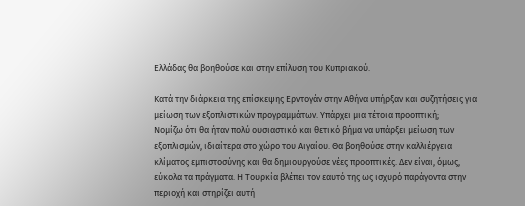Ελλάδας θα βοηθούσε και στην επίλυση του Κυπριακού.

Κατά την διάρκεια της επίσκεψης Ερντογάν στην Αθήνα υπήρξαν και συζητήσεις για μείωση των εξοπλιστικών προγραμμάτων. Υπάρχει μια τέτοια προοπτική;
Νομίζω ότι θα ήταν πολύ ουσιαστικό και θετικό βήμα να υπάρξει μείωση των εξοπλισμών, ιδιαίτερα στο χώρο του Αιγαίου. Θα βοηθούσε στην καλλιέργεια κλίματος εμπιστοσύνης και θα δημιουργούσε νέες προοπτικές. Δεν είναι, όμως, εύκολα τα πράγματα. Η Τουρκία βλέπει τον εαυτό της ως ισχυρό παράγοντα στην περιοχή και στηρίζει αυτή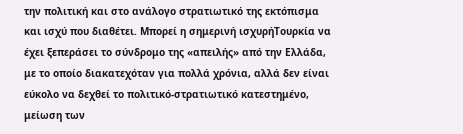την πολιτική και στο ανάλογο στρατιωτικό της εκτόπισμα και ισχύ που διαθέτει. Μπορεί η σημερινή ισχυρήΤουρκία να έχει ξεπεράσει το σύνδρομο της «απειλής» από την Ελλάδα, με το οποίο διακατεχόταν για πολλά χρόνια, αλλά δεν είναι εύκολο να δεχθεί το πολιτικό-στρατιωτικό κατεστημένο, μείωση των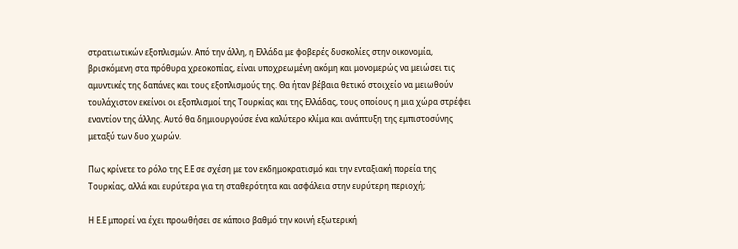στρατιωτικών εξοπλισμών. Από την άλλη, η Ελλάδα με φοβερές δυσκολίες στην οικονομία, βρισκόμενη στα πρόθυρα χρεοκοπίας, είναι υποχρεωμένη ακόμη και μονομερώς να μειώσει τις αμυντικές της δαπάνες και τους εξοπλισμούς της. Θα ήταν βέβαια θετικό στοιχείο να μειωθούν τουλάχιστον εκείνοι οι εξοπλισμοί της Τουρκίας και της Ελλάδας, τους οποίους η μια χώρα στρέφει εναντίον της άλλης. Αυτό θα δημιουργούσε ένα καλύτερο κλίμα και ανάπτυξη της εμπιστοσύνης μεταξύ των δυο χωρών.

Πως κρίνετε το ρόλο της Ε.Ε σε σχέση με τον εκδημοκρατισμό και την ενταξιακή πορεία της Τουρκίας, αλλά και ευρύτερα για τη σταθερότητα και ασφάλεια στην ευρύτερη περιοχή;

Η Ε.Ε μπορεί να έχει προωθήσει σε κάποιο βαθμό την κοινή εξωτερική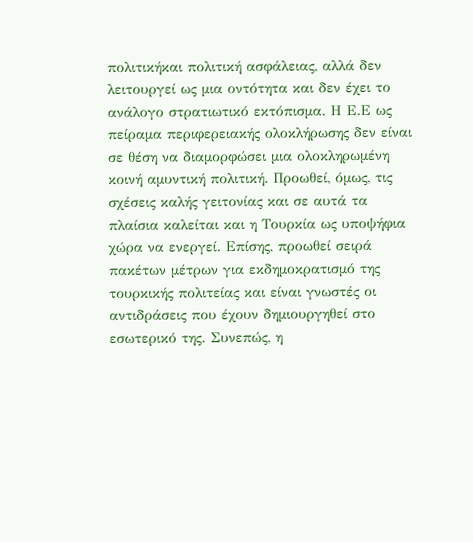πολιτικήκαι πολιτική ασφάλειας, αλλά δεν λειτουργεί ως μια οντότητα και δεν έχει το ανάλογο στρατιωτικό εκτόπισμα. Η Ε.Ε ως πείραμα περιφερειακής ολοκλήρωσης δεν είναι σε θέση να διαμορφώσει μια ολοκληρωμένη κοινή αμυντική πολιτική. Προωθεί, όμως, τις σχέσεις καλής γειτονίας και σε αυτά τα πλαίσια καλείται και η Τουρκία ως υποψήφια χώρα να ενεργεί. Επίσης, προωθεί σειρά πακέτων μέτρων για εκδημοκρατισμό της τουρκικής πολιτείας και είναι γνωστές οι αντιδράσεις που έχουν δημιουργηθεί στο εσωτερικό της. Συνεπώς, η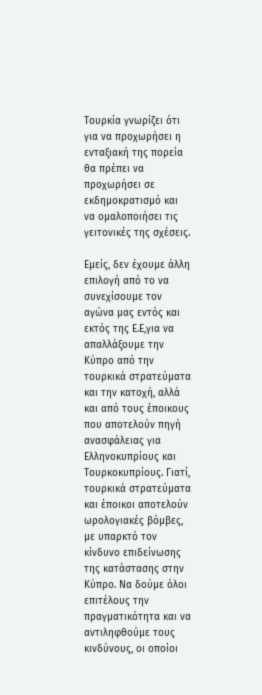Τουρκία γνωρίζει ότι για να προχωρήσει η ενταξιακή της πορεία θα πρέπει να προχωρήσει σε εκδημοκρατισμό και να ομαλοποιήσει τις γειτονικές της σχέσεις.

Εμείς, δεν έχουμε άλλη επιλογή από το να συνεχίσουμε τον αγώνα μας εντός και εκτός της Ε.Ε,για να απαλλάξουμε την Κύπρο από την τουρκικά στρατεύματα και την κατοχή, αλλά και από τους έποικους που αποτελούν πηγή ανασφάλειας για Ελληνοκυπρίους και Τουρκοκυπρίους. Γιατί, τουρκικά στρατεύματα και έποικοι αποτελούν ωρολογιακές βόμβες, με υπαρκτό τον κίνδυνο επιδείνωσης της κατάστασης στην Κύπρο. Να δούμε όλοι επιτέλους την πραγματικότητα και να αντιληφθούμε τους κινδύνους, οι οποίοι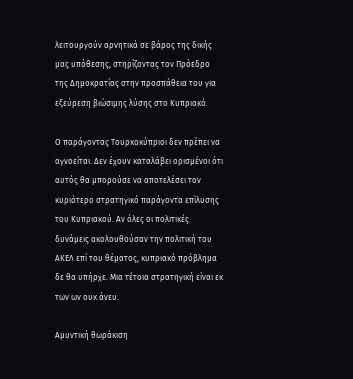λειτουργούν αρνητικά σε βάρος της δικής μας υπόθεσης, στηρίζοντας τον Πρόεδρο της Δημοκρατίας στην προσπάθεια του για εξεύρεση βιώσιμης λύσης στο Κυπριακό.

Ο παράγοντας Τουρκοκύπριοι δεν πρέπει να αγνοείται. Δεν έχουν καταλάβει ορισμένοι ότι αυτός θα μπορούσε να αποτελέσει τον κυριότερο στρατηγικό παράγοντα επίλυσης του Κυπριακού. Αν όλες οι πολιτικές δυνάμεις ακολουθούσαν την πολιτική του ΑΚΕΛ επί του θέματος, κυπριακό πρόβλημα δε θα υπήρχε. Μια τέτοια στρατηγική είναι εκ των ων ουκ άνευ.

Αμυντική θωράκιση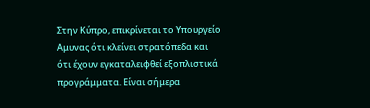Στην Κύπρο, επικρίνεται το Υπουργείο Αμυνας ότι κλείνει στρατόπεδα και ότι έχουν εγκαταλειφθεί εξοπλιστικά προγράμματα. Είναι σήμερα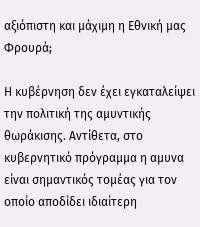αξιόπιστη και μάχιμη η Εθνική μας Φρουρά;

Η κυβέρνηση δεν έχει εγκαταλείψει την πολιτική της αμυντικής θωράκισης. Αντίθετα, στο κυβερνητικό πρόγραμμα η αμυνα είναι σημαντικός τομέας για τον οποίο αποδίδει ιδιαίτερη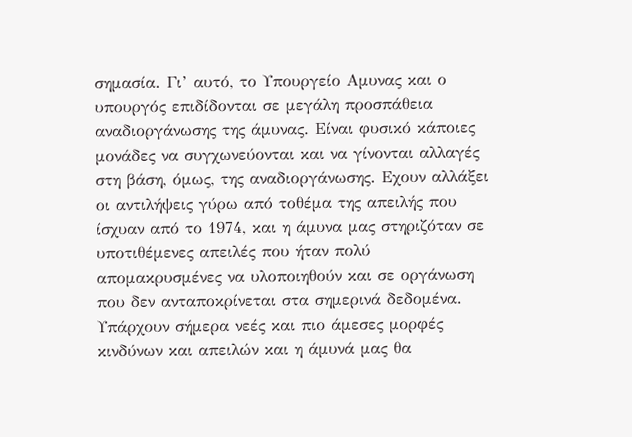σημασία. Γι’ αυτό, το Υπουργείο Αμυνας και ο υπουργός επιδίδονται σε μεγάλη προσπάθεια αναδιοργάνωσης της άμυνας. Είναι φυσικό κάποιες μονάδες να συγχωνεύονται και να γίνονται αλλαγές στη βάση, όμως, της αναδιοργάνωσης. Εχουν αλλάξει οι αντιλήψεις γύρω από τοθέμα της απειλής που ίσχυαν από το 1974, και η άμυνα μας στηριζόταν σε υποτιθέμενες απειλές που ήταν πολύ απομακρυσμένες να υλοποιηθούν και σε οργάνωση που δεν ανταποκρίνεται στα σημερινά δεδομένα. Υπάρχουν σήμερα νεές και πιο άμεσες μορφές κινδύνων και απειλών και η άμυνά μας θα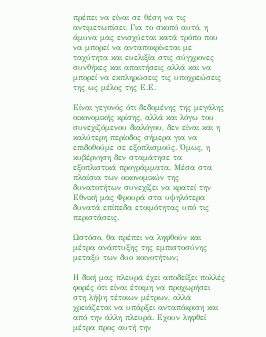πρέπει να είναι σε θέση να τις αντιμετωπίσει. Για το σκοπό αυτό, η άμυνα μας ενισχύεται κατά τρόπο που να μπορεί να ανταποκρίνεται με ταχύτητα και ευελιξία στις σύγχρονες συνθήκες και απαιτήσεις αλλά και να μπορεί να εκπληρώσεις τις υποχρεώσεις της ως μέλος της Ε.Ε.

Είναι γεγονός ότι δεδομένης της μεγάλης οικονομικής κρίσης, αλλά και λόγω του συνεχιζόμενου διαλόγου, δεν είναι και η καλύτερη περίοδος σήμερα για να επιδοθούμε σε εξοπλισμούς. Όμως, η κυβέρνηση δεν σταμάτησε τα εξοπλιστικά προγράμματα. Μέσα στα πλαίσια των οικονομικών της δυνατοτήτων συνεχίζει να κρατεί την Εθνική μας Φρουρά στα υψηλότερα δυνατά επίπεδα ετοιμότητας υπό τις περιστάσεις.

Ωστόσο, θα πρέπει να ληφθούν και μέτρα ανάπτυξης της εμπιστοσύνης μεταξύ των δυο κοινοτήτων;

Η δική μας πλευρά έχει αποδείξει πολλές φορές ότι είναι έτοιμη να προχωρήσει στη λήψη τέτοιων μέτρων, αλλά χρειάζεται να υπάρξει ανταπόκριση και από την άλλη πλευρά. Εχουν ληφθεί μέτρα προς αυτή την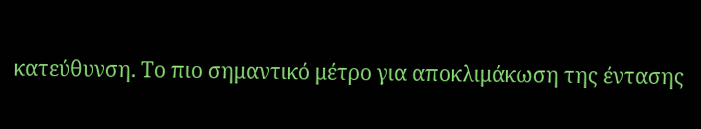κατεύθυνση. Το πιο σημαντικό μέτρο για αποκλιμάκωση της έντασης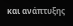και ανάπτυξης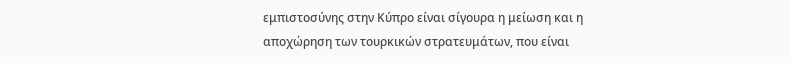εμπιστοσύνης στην Κύπρο είναι σίγουρα η μείωση και η αποχώρηση των τουρκικών στρατευμάτων, που είναι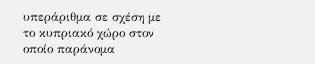υπεράριθμα σε σχέση με το κυπριακό χώρο στον οποίο παράνομα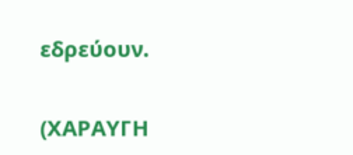εδρεύουν.

(ΧΑΡΑΥΓΗ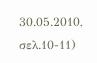30.05.2010, σελ.10-11)